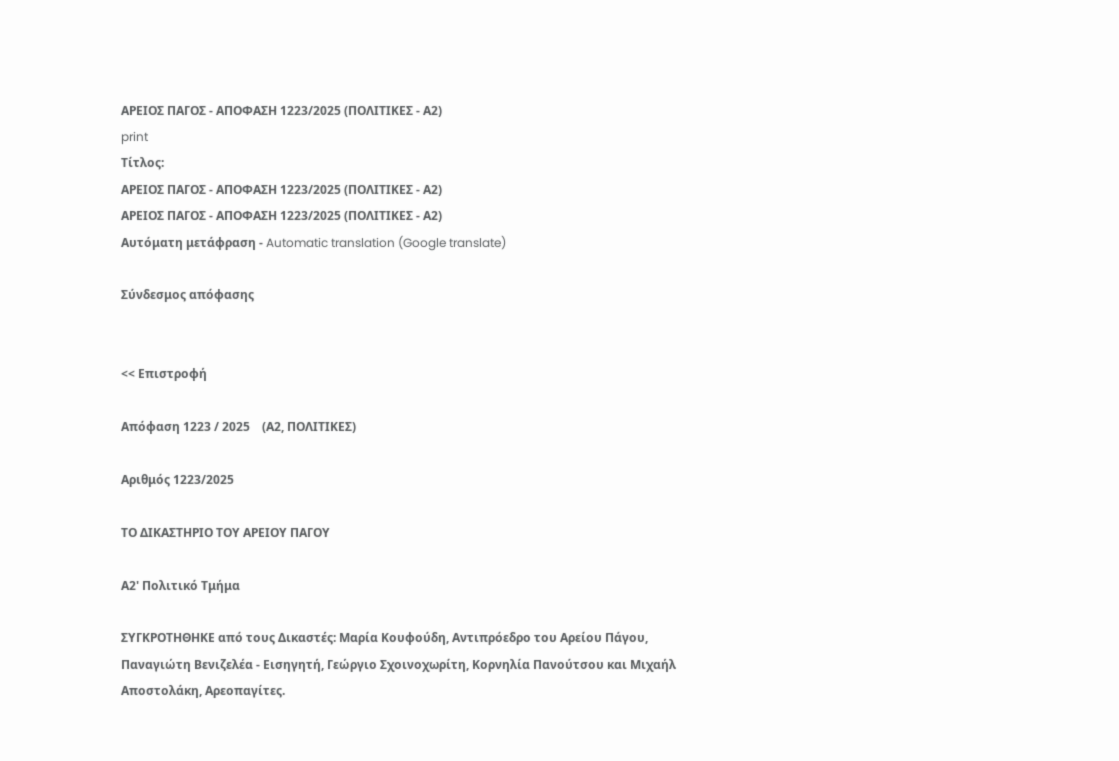ΑΡΕΙΟΣ ΠΑΓΟΣ - ΑΠΟΦΑΣΗ 1223/2025 (ΠΟΛΙΤΙΚΕΣ - Α2)
print
Τίτλος:
ΑΡΕΙΟΣ ΠΑΓΟΣ - ΑΠΟΦΑΣΗ 1223/2025 (ΠΟΛΙΤΙΚΕΣ - Α2)
ΑΡΕΙΟΣ ΠΑΓΟΣ - ΑΠΟΦΑΣΗ 1223/2025 (ΠΟΛΙΤΙΚΕΣ - Α2)
Αυτόματη μετάφραση - Automatic translation (Google translate)

Σύνδεσμος απόφασης


<< Επιστροφή

Απόφαση 1223 / 2025    (Α2, ΠΟΛΙΤΙΚΕΣ)

Αριθμός 1223/2025

ΤΟ ΔΙΚΑΣΤΗΡΙΟ ΤΟΥ ΑΡΕΙΟΥ ΠΑΓΟΥ

Α2' Πολιτικό Τμήμα

ΣΥΓΚΡΟΤΗΘΗΚΕ από τους Δικαστές: Μαρία Κουφούδη, Αντιπρόεδρο του Αρείου Πάγου, Παναγιώτη Βενιζελέα - Εισηγητή, Γεώργιο Σχοινοχωρίτη, Κορνηλία Πανούτσου και Μιχαήλ Αποστολάκη, Αρεοπαγίτες.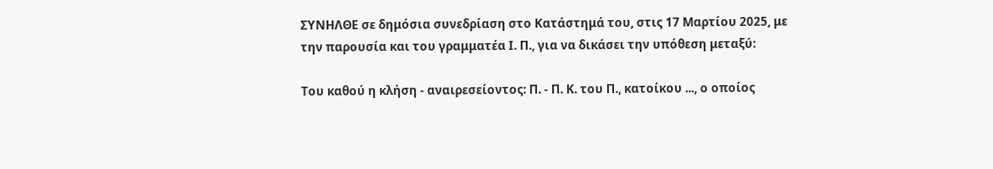ΣΥΝΗΛΘΕ σε δημόσια συνεδρίαση στο Κατάστημά του, στις 17 Μαρτίου 2025, με την παρουσία και του γραμματέα Ι. Π., για να δικάσει την υπόθεση μεταξύ:

Του καθού η κλήση - αναιρεσείοντος: Π. - Π. Κ. του Π., κατοίκου ..., ο οποίος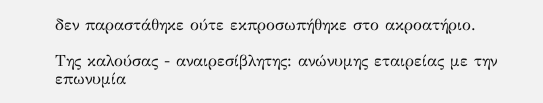δεν παραστάθηκε ούτε εκπροσωπήθηκε στο ακροατήριο.

Της καλούσας - αναιρεσίβλητης: ανώνυμης εταιρείας με την επωνυμία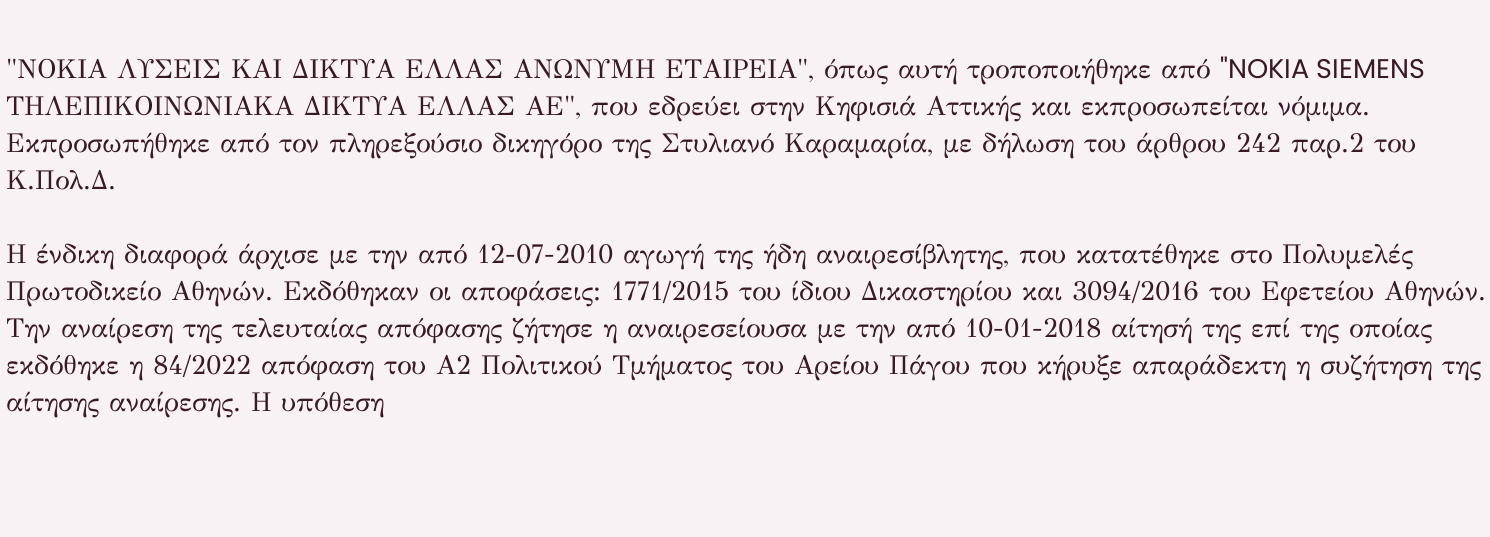"ΝΟΚΙΑ ΛΥΣΕΙΣ ΚΑΙ ΔΙΚΤΥΑ ΕΛΛΑΣ ΑΝΩΝΥΜΗ ΕΤΑΙΡΕΙΑ", όπως αυτή τροποποιήθηκε από "NOKIA SIEMENS ΤΗΛΕΠΙΚΟΙΝΩΝΙΑΚΑ ΔΙΚΤΥΑ ΕΛΛΑΣ ΑΕ", που εδρεύει στην Κηφισιά Αττικής και εκπροσωπείται νόμιμα. Εκπροσωπήθηκε από τον πληρεξούσιο δικηγόρο της Στυλιανό Καραμαρία, με δήλωση του άρθρου 242 παρ.2 του Κ.Πολ.Δ.

Η ένδικη διαφορά άρχισε με την από 12-07-2010 αγωγή της ήδη αναιρεσίβλητης, που κατατέθηκε στο Πολυμελές Πρωτοδικείο Αθηνών. Εκδόθηκαν οι αποφάσεις: 1771/2015 του ίδιου Δικαστηρίου και 3094/2016 του Εφετείου Αθηνών. Την αναίρεση της τελευταίας απόφασης ζήτησε η αναιρεσείουσα με την από 10-01-2018 αίτησή της επί της οποίας εκδόθηκε η 84/2022 απόφαση του Α2 Πολιτικού Τμήματος του Αρείου Πάγου που κήρυξε απαράδεκτη η συζήτηση της αίτησης αναίρεσης. Η υπόθεση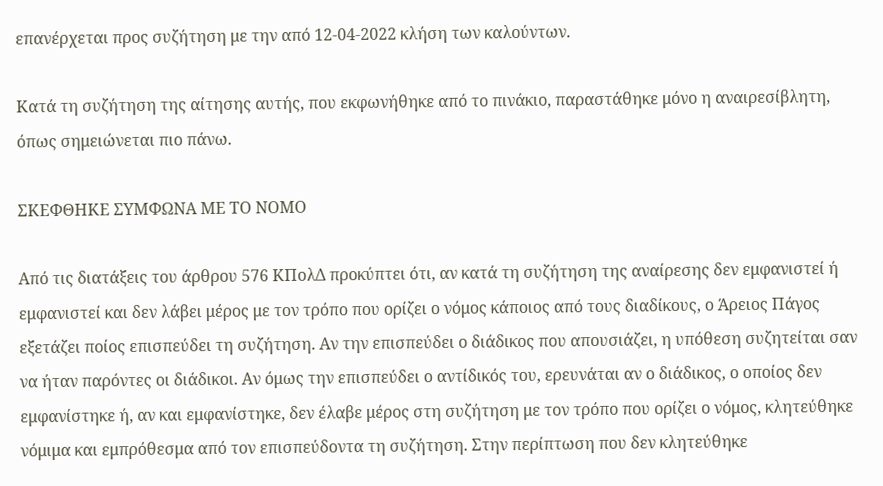επανέρχεται προς συζήτηση με την από 12-04-2022 κλήση των καλούντων.

Κατά τη συζήτηση της αίτησης αυτής, που εκφωνήθηκε από το πινάκιο, παραστάθηκε μόνο η αναιρεσίβλητη, όπως σημειώνεται πιο πάνω.

ΣΚΕΦΘΗΚΕ ΣΥΜΦΩΝΑ ΜΕ ΤΟ ΝΟΜΟ

Από τις διατάξεις του άρθρου 576 ΚΠολΔ προκύπτει ότι, αν κατά τη συζήτηση της αναίρεσης δεν εμφανιστεί ή εμφανιστεί και δεν λάβει μέρος με τον τρόπο που ορίζει ο νόμος κάποιος από τους διαδίκους, ο Άρειος Πάγος εξετάζει ποίος επισπεύδει τη συζήτηση. Αν την επισπεύδει ο διάδικος που απουσιάζει, η υπόθεση συζητείται σαν να ήταν παρόντες οι διάδικοι. Αν όμως την επισπεύδει ο αντίδικός του, ερευνάται αν ο διάδικος, ο οποίος δεν εμφανίστηκε ή, αν και εμφανίστηκε, δεν έλαβε μέρος στη συζήτηση με τον τρόπο που ορίζει ο νόμος, κλητεύθηκε νόμιμα και εμπρόθεσμα από τον επισπεύδοντα τη συζήτηση. Στην περίπτωση που δεν κλητεύθηκε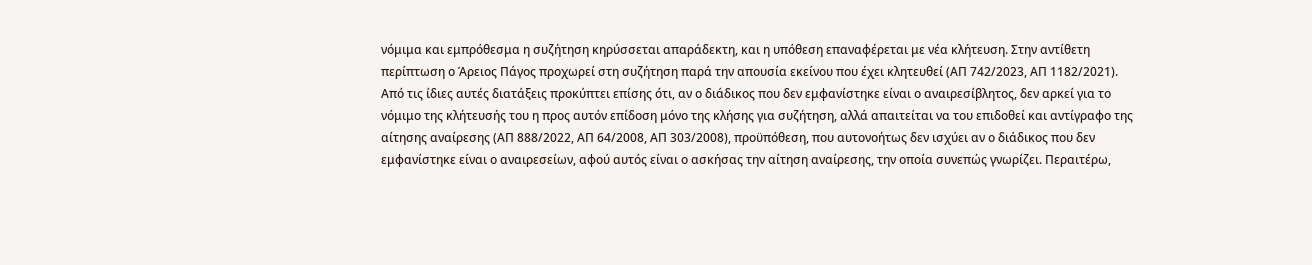νόμιμα και εμπρόθεσμα η συζήτηση κηρύσσεται απαράδεκτη, και η υπόθεση επαναφέρεται με νέα κλήτευση. Στην αντίθετη περίπτωση ο Άρειος Πάγος προχωρεί στη συζήτηση παρά την απουσία εκείνου που έχει κλητευθεί (ΑΠ 742/2023, ΑΠ 1182/2021). Από τις ίδιες αυτές διατάξεις προκύπτει επίσης ότι, αν ο διάδικος που δεν εμφανίστηκε είναι ο αναιρεσίβλητος, δεν αρκεί για το νόμιμο της κλήτευσής του η προς αυτόν επίδοση μόνο της κλήσης για συζήτηση, αλλά απαιτείται να του επιδοθεί και αντίγραφο της αίτησης αναίρεσης (ΑΠ 888/2022, ΑΠ 64/2008, ΑΠ 303/2008), προϋπόθεση, που αυτονοήτως δεν ισχύει αν ο διάδικος που δεν εμφανίστηκε είναι ο αναιρεσείων, αφού αυτός είναι ο ασκήσας την αίτηση αναίρεσης, την οποία συνεπώς γνωρίζει. Περαιτέρω,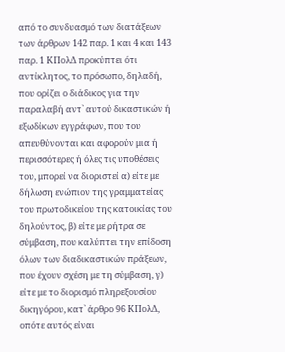από το συνδυασμό των διατάξεων των άρθρων 142 παρ. 1 και 4 και 143 παρ. 1 ΚΠολΔ προκύπτει ότι αντίκλητος, το πρόσωπο, δηλαδή, που ορίζει ο διάδικος για την παραλαβή αντ` αυτού δικαστικών ή εξωδίκων εγγράφων, που του απευθύνονται και αφορούν μια ή περισσότερες ή όλες τις υποθέσεις του, μπορεί να διοριστεί α) είτε με δήλωση ενώπιον της γραμματείας του πρωτοδικείου της κατοικίας του δηλούντος, β) είτε με ρήτρα σε σύμβαση, που καλύπτει την επίδοση όλων των διαδικαστικών πράξεων, που έχουν σχέση με τη σύμβαση, γ) είτε με το διορισμό πληρεξουσίου δικηγόρου, κατ` άρθρο 96 ΚΠολΔ, οπότε αυτός είναι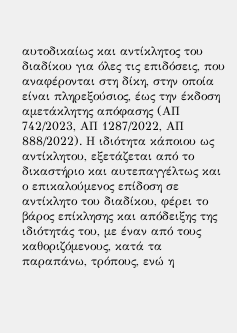αυτοδικαίως και αντίκλητος του διαδίκου για όλες τις επιδόσεις, που αναφέρονται στη δίκη, στην οποία είναι πληρεξούσιος, έως την έκδοση αμετάκλητης απόφασης (ΑΠ 742/2023, ΑΠ 1287/2022, ΑΠ 888/2022). Η ιδιότητα κάποιου ως αντίκλητου, εξετάζεται από το δικαστήριο και αυτεπαγγέλτως και ο επικαλούμενος επίδοση σε αντίκλητο του διαδίκου, φέρει το βάρος επίκλησης και απόδειξης της ιδιότητάς του, με έναν από τους καθοριζόμενους, κατά τα παραπάνω, τρόπους, ενώ η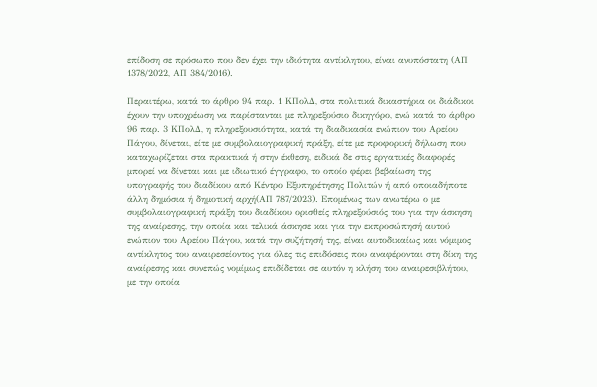επίδοση σε πρόσωπο που δεν έχει την ιδιότητα αντίκλητου, είναι ανυπόστατη (ΑΠ 1378/2022, ΑΠ 384/2016).

Περαιτέρω, κατά το άρθρο 94 παρ. 1 ΚΠολΔ, στα πολιτικά δικαστήρια οι διάδικοι έχουν την υποχρέωση να παρίστανται με πληρεξούσιο δικηγόρο, ενώ κατά το άρθρο 96 παρ. 3 ΚΠολΔ, η πληρεξουσιότητα, κατά τη διαδικασία ενώπιον του Αρείου Πάγου, δίνεται, είτε με συμβολαιογραφική πράξη, είτε με προφορική δήλωση που καταχωρίζεται στα πρακτικά ή στην έκθεση, ειδικά δε στις εργατικές διαφορές μπορεί να δίνεται και με ιδιωτικό έγγραφο, το οποίο φέρει βεβαίωση της υπογραφής του διαδίκου από Κέντρο Εξυπηρέτησης Πολιτών ή από οποιαδήποτε άλλη δημόσια ή δημοτική αρχή(ΑΠ 787/2023). Επομένως των ανωτέρω ο με συμβολαιογραφική πράξη του διαδίκου ορισθείς πληρεξούσιός του για την άσκηση της αναίρεσης, την οποία και τελικά άσκησε και για την εκπροσώπησή αυτού ενώπιον του Αρείου Πάγου, κατά την συζήτησή της, είναι αυτοδικαίως και νόμιμος αντίκλητος του αναιρεσείοντος για όλες τις επιδόσεις που αναφέρονται στη δίκη της αναίρεσης και συνεπώς νομίμως επιδίδεται σε αυτόν η κλήση του αναιρεσιβλήτου, με την οποία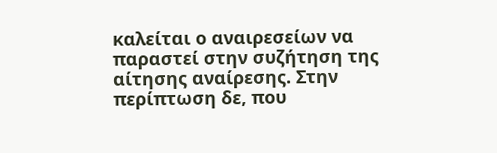καλείται ο αναιρεσείων να παραστεί στην συζήτηση της αίτησης αναίρεσης. Στην περίπτωση δε, που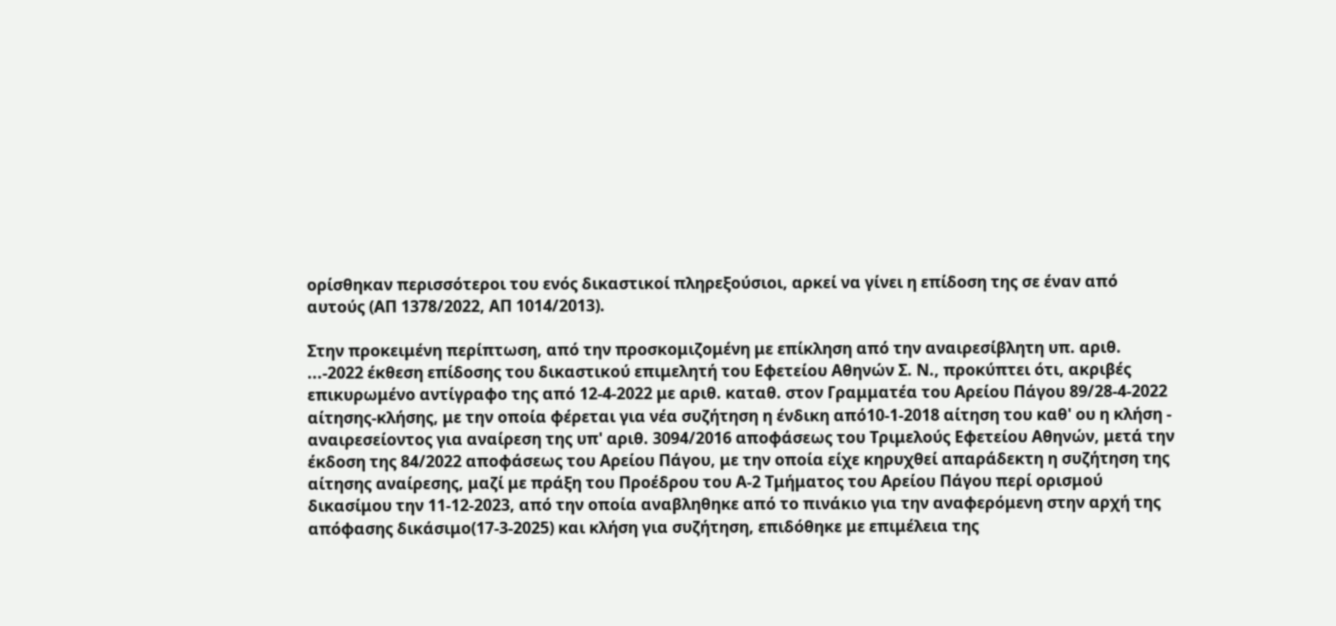ορίσθηκαν περισσότεροι του ενός δικαστικοί πληρεξούσιοι, αρκεί να γίνει η επίδοση της σε έναν από αυτούς (ΑΠ 1378/2022, ΑΠ 1014/2013).

Στην προκειμένη περίπτωση, από την προσκομιζομένη με επίκληση από την αναιρεσίβλητη υπ. αριθ. ...-2022 έκθεση επίδοσης του δικαστικού επιμελητή του Εφετείου Αθηνών Σ. Ν., προκύπτει ότι, ακριβές επικυρωμένο αντίγραφο της από 12-4-2022 με αριθ. καταθ. στον Γραμματέα του Αρείου Πάγου 89/28-4-2022 αίτησης-κλήσης, με την οποία φέρεται για νέα συζήτηση η ένδικη από10-1-2018 αίτηση του καθ' ου η κλήση - αναιρεσείοντος για αναίρεση της υπ' αριθ. 3094/2016 αποφάσεως του Τριμελούς Εφετείου Αθηνών, μετά την έκδοση της 84/2022 αποφάσεως του Αρείου Πάγου, με την οποία είχε κηρυχθεί απαράδεκτη η συζήτηση της αίτησης αναίρεσης, μαζί με πράξη του Προέδρου του Α-2 Τμήματος του Αρείου Πάγου περί ορισμού δικασίμου την 11-12-2023, από την οποία αναβληθηκε από το πινάκιο για την αναφερόμενη στην αρχή της απόφασης δικάσιμο(17-3-2025) και κλήση για συζήτηση, επιδόθηκε με επιμέλεια της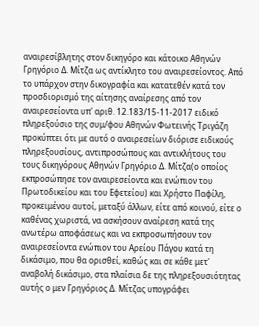αναιρεσίβλητης στον δικηγόρο και κάτοικο Αθηνών Γρηγόριο Δ. Μίτζα ως αντίκλητο του αναιρεσείοντος. Από το υπάρχον στην δικογραφία και κατατεθέν κατά τον προσδιορισμό της αίτησης αναίρεσης από τον αναιρεσείοντα υπ' αριθ. 12.183/15-11-2017 ειδικό πληρεξούσιο της συμ/φου Αθηνών Φωτεινής Τριγάζη προκύπτει ότι με αυτό ο αναιρεσείων διόρισε ειδικούς πληρεξουσίους, αντιπροσώπους και αντικλήτους του τους δικηγόρους Αθηνών Γρηγόριο Δ. Μίτζα(ο οποίος εκπροσώπησε τον αναιρεσείοντα και ενώπιον του Πρωτοδικείου και του Εφετείου) και Χρήστο Παφίλη, προκειμένου αυτοί, μεταξύ άλλων, είτε από κοινού, είτε ο καθένας χωριστά, να ασκήσουν αναίρεση κατά της ανωτέρω αποφάσεως και να εκπροσωπήσουν τον αναιρεσείοντα ενώπιον του Αρείου Πάγου κατά τη δικάσιμο, που θα ορισθεί, καθώς και σε κάθε μετ' αναβολή δικάσιμο, στα πλαίσια δε της πληρεξουσιότητας αυτής ο μεν Γρηγόριος Δ. Μίτζας υπογράφει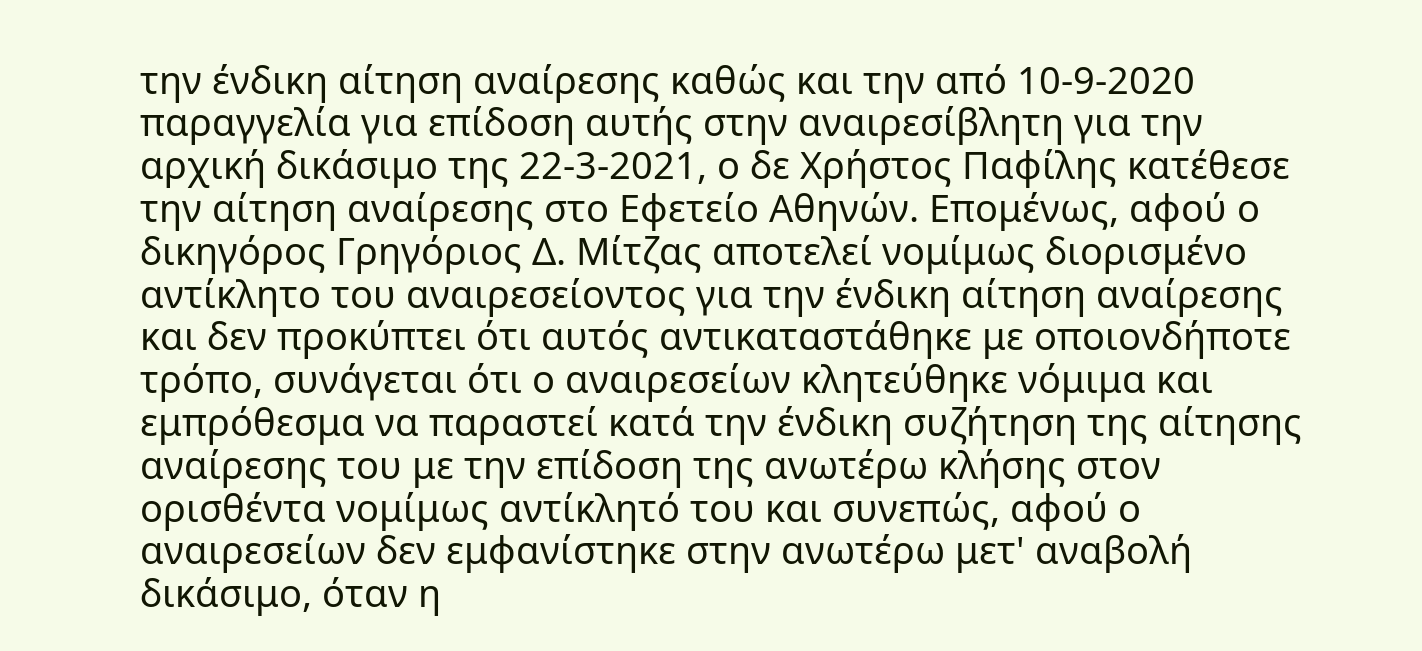την ένδικη αίτηση αναίρεσης καθώς και την από 10-9-2020 παραγγελία για επίδοση αυτής στην αναιρεσίβλητη για την αρχική δικάσιμο της 22-3-2021, ο δε Χρήστος Παφίλης κατέθεσε την αίτηση αναίρεσης στο Εφετείο Αθηνών. Επομένως, αφού ο δικηγόρος Γρηγόριος Δ. Μίτζας αποτελεί νομίμως διορισμένο αντίκλητο του αναιρεσείοντος για την ένδικη αίτηση αναίρεσης και δεν προκύπτει ότι αυτός αντικαταστάθηκε με οποιονδήποτε τρόπο, συνάγεται ότι ο αναιρεσείων κλητεύθηκε νόμιμα και εμπρόθεσμα να παραστεί κατά την ένδικη συζήτηση της αίτησης αναίρεσης του με την επίδοση της ανωτέρω κλήσης στον ορισθέντα νομίμως αντίκλητό του και συνεπώς, αφού ο αναιρεσείων δεν εμφανίστηκε στην ανωτέρω μετ' αναβολή δικάσιμο, όταν η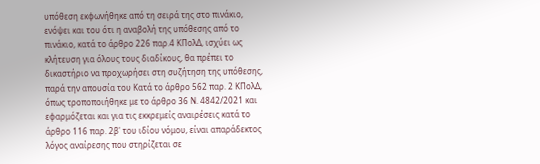υπόθεση εκφωνήθηκε από τη σειρά της στο πινάκιο, ενόψει και του ότι η αναβολή της υπόθεσης από το πινάκιο, κατά το άρθρο 226 παρ.4 ΚΠολΔ, ισχύει ως κλήτευση για όλους τους διαδίκους, θα πρέπει το δικαστήριο να προχωρήσει στη συζήτηση της υπόθεσης, παρά την απουσία του Κατά το άρθρο 562 παρ. 2 ΚΠολΔ, όπως τροποποιήθηκε με το άρθρο 36 Ν. 4842/2021 και εφαρμόζεται και για τις εκκρεμείς αναιρέσεις κατά το άρθρο 116 παρ. 2β' του ιδίου νόμου, είναι απαράδεκτος λόγος αναίρεσης που στηρίζεται σε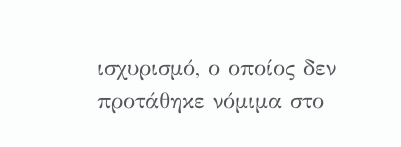ισχυρισμό, ο οποίος δεν προτάθηκε νόμιμα στο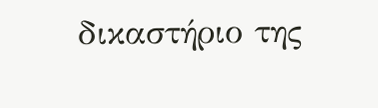δικαστήριο της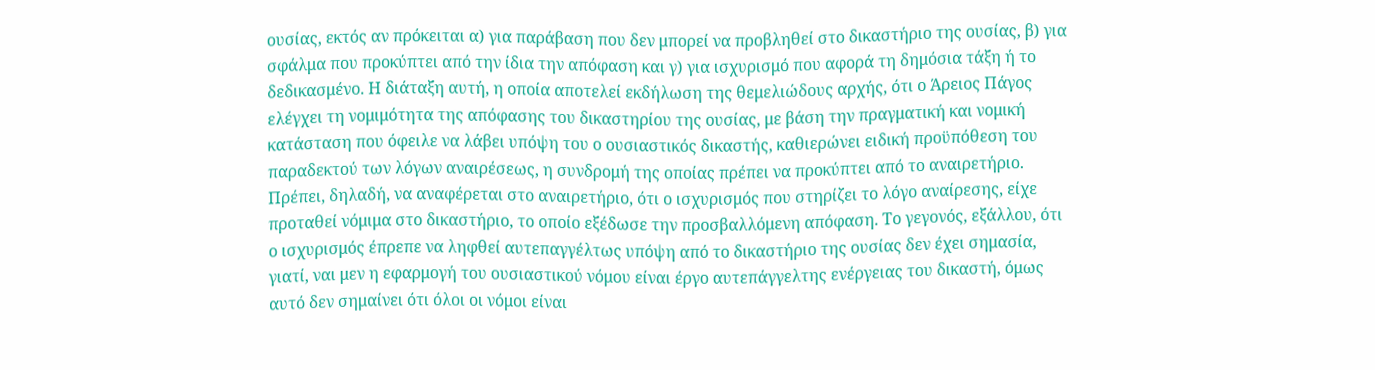ουσίας, εκτός αν πρόκειται α) για παράβαση που δεν μπορεί να προβληθεί στο δικαστήριο της ουσίας, β) για σφάλμα που προκύπτει από την ίδια την απόφαση και γ) για ισχυρισμό που αφορά τη δημόσια τάξη ή το δεδικασμένο. Η διάταξη αυτή, η οποία αποτελεί εκδήλωση της θεμελιώδους αρχής, ότι ο Άρειος Πάγος ελέγχει τη νομιμότητα της απόφασης του δικαστηρίου της ουσίας, με βάση την πραγματική και νομική κατάσταση που όφειλε να λάβει υπόψη του ο ουσιαστικός δικαστής, καθιερώνει ειδική προϋπόθεση του παραδεκτού των λόγων αναιρέσεως, η συνδρομή της οποίας πρέπει να προκύπτει από το αναιρετήριο. Πρέπει, δηλαδή, να αναφέρεται στο αναιρετήριο, ότι ο ισχυρισμός που στηρίζει το λόγο αναίρεσης, είχε προταθεί νόμιμα στο δικαστήριο, το οποίο εξέδωσε την προσβαλλόμενη απόφαση. Το γεγονός, εξάλλου, ότι ο ισχυρισμός έπρεπε να ληφθεί αυτεπαγγέλτως υπόψη από το δικαστήριο της ουσίας δεν έχει σημασία, γιατί, ναι μεν η εφαρμογή του ουσιαστικού νόμου είναι έργο αυτεπάγγελτης ενέργειας του δικαστή, όμως αυτό δεν σημαίνει ότι όλοι οι νόμοι είναι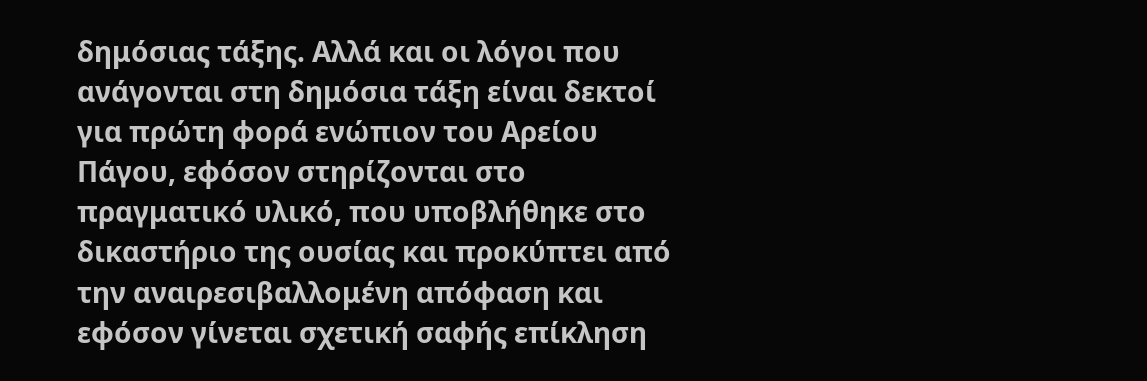δημόσιας τάξης. Αλλά και οι λόγοι που ανάγονται στη δημόσια τάξη είναι δεκτοί για πρώτη φορά ενώπιον του Αρείου Πάγου, εφόσον στηρίζονται στο πραγματικό υλικό, που υποβλήθηκε στο δικαστήριο της ουσίας και προκύπτει από την αναιρεσιβαλλομένη απόφαση και εφόσον γίνεται σχετική σαφής επίκληση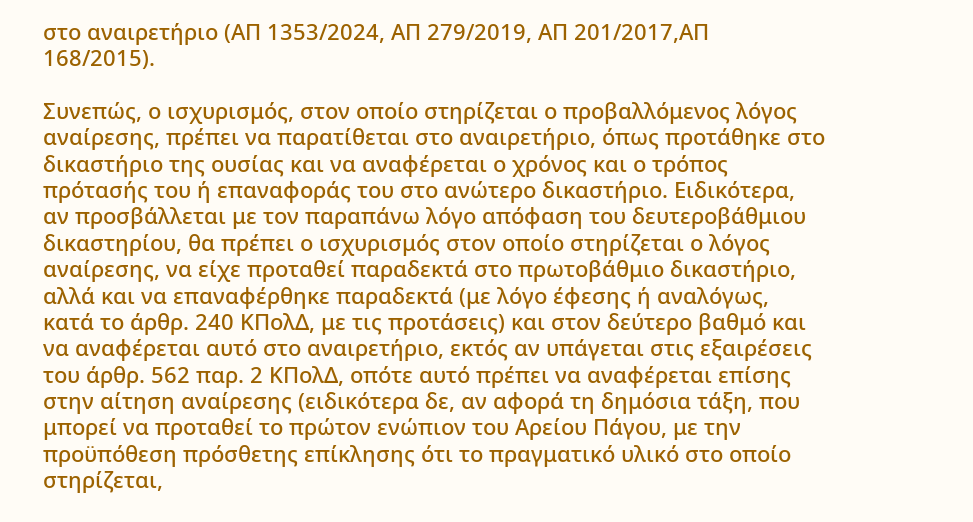στο αναιρετήριο (ΑΠ 1353/2024, ΑΠ 279/2019, ΑΠ 201/2017,ΑΠ 168/2015).

Συνεπώς, ο ισχυρισμός, στον οποίο στηρίζεται ο προβαλλόμενος λόγος αναίρεσης, πρέπει να παρατίθεται στο αναιρετήριο, όπως προτάθηκε στο δικαστήριο της ουσίας και να αναφέρεται ο χρόνος και ο τρόπος πρότασής του ή επαναφοράς του στο ανώτερο δικαστήριο. Ειδικότερα, αν προσβάλλεται με τον παραπάνω λόγο απόφαση του δευτεροβάθμιου δικαστηρίου, θα πρέπει ο ισχυρισμός στον οποίο στηρίζεται ο λόγος αναίρεσης, να είχε προταθεί παραδεκτά στο πρωτοβάθμιο δικαστήριο, αλλά και να επαναφέρθηκε παραδεκτά (με λόγο έφεσης ή αναλόγως, κατά το άρθρ. 240 ΚΠολΔ, με τις προτάσεις) και στον δεύτερο βαθμό και να αναφέρεται αυτό στο αναιρετήριο, εκτός αν υπάγεται στις εξαιρέσεις του άρθρ. 562 παρ. 2 ΚΠολΔ, οπότε αυτό πρέπει να αναφέρεται επίσης στην αίτηση αναίρεσης (ειδικότερα δε, αν αφορά τη δημόσια τάξη, που μπορεί να προταθεί το πρώτον ενώπιον του Αρείου Πάγου, με την προϋπόθεση πρόσθετης επίκλησης ότι το πραγματικό υλικό στο οποίο στηρίζεται,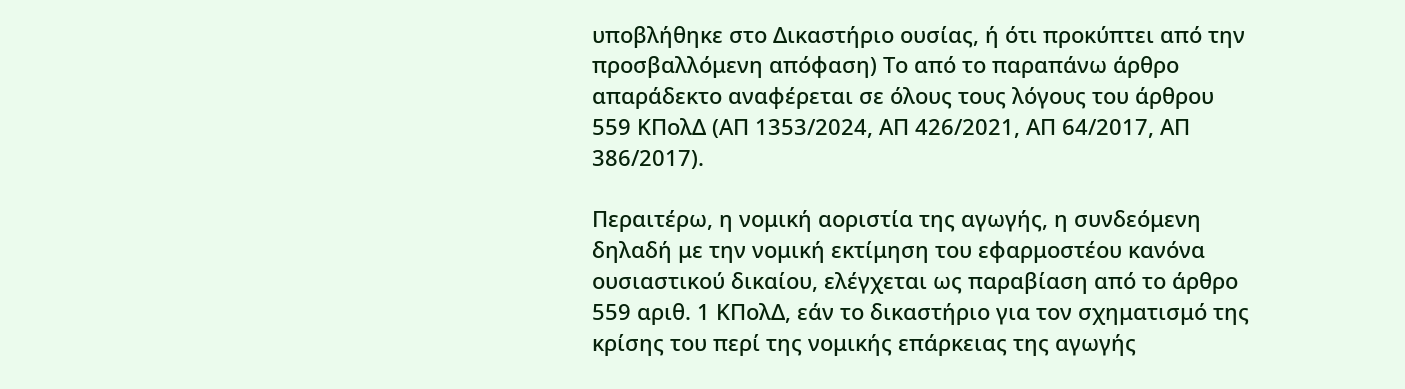υποβλήθηκε στο Δικαστήριο ουσίας, ή ότι προκύπτει από την προσβαλλόμενη απόφαση) Το από το παραπάνω άρθρο απαράδεκτο αναφέρεται σε όλους τους λόγους του άρθρου 559 ΚΠολΔ (ΑΠ 1353/2024, ΑΠ 426/2021, ΑΠ 64/2017, ΑΠ 386/2017).

Περαιτέρω, η νομική αοριστία της αγωγής, η συνδεόμενη δηλαδή με την νομική εκτίμηση του εφαρμοστέου κανόνα ουσιαστικού δικαίου, ελέγχεται ως παραβίαση από το άρθρο 559 αριθ. 1 ΚΠολΔ, εάν το δικαστήριο για τον σχηματισμό της κρίσης του περί της νομικής επάρκειας της αγωγής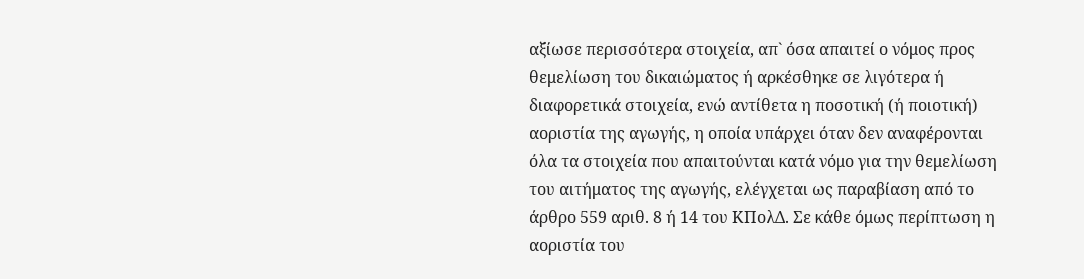αξίωσε περισσότερα στοιχεία, απ` όσα απαιτεί ο νόμος προς θεμελίωση του δικαιώματος ή αρκέσθηκε σε λιγότερα ή διαφορετικά στοιχεία, ενώ αντίθετα η ποσοτική (ή ποιοτική) αοριστία της αγωγής, η οποία υπάρχει όταν δεν αναφέρονται όλα τα στοιχεία που απαιτούνται κατά νόμο για την θεμελίωση του αιτήματος της αγωγής, ελέγχεται ως παραβίαση από το άρθρο 559 αριθ. 8 ή 14 του ΚΠολΔ. Σε κάθε όμως περίπτωση η αοριστία του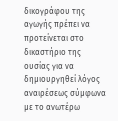δικογράφου της αγωγής πρέπει να προτείνεται στο δικαστήριο της ουσίας για να δημιουργηθεί λόγος αναιρέσεως σύμφωνα με το ανωτέρω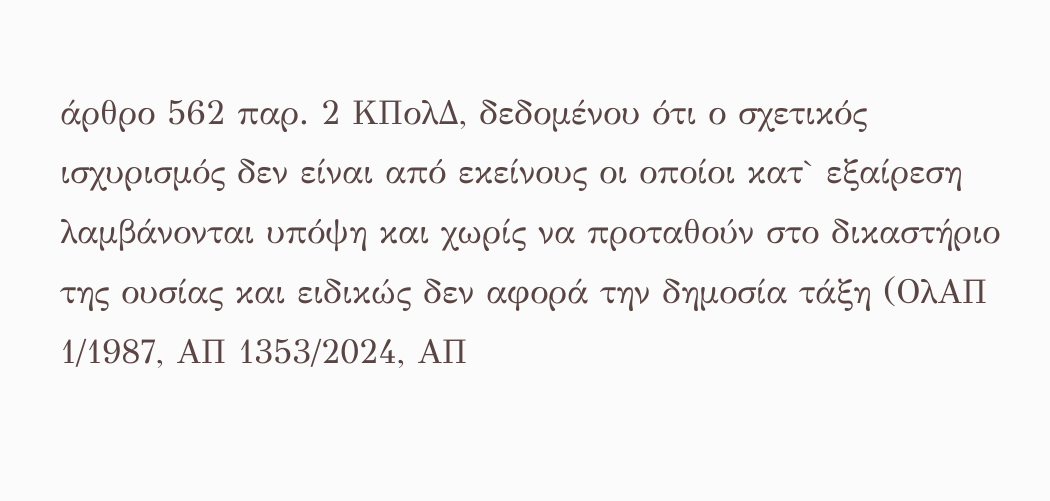άρθρο 562 παρ. 2 ΚΠολΔ, δεδομένου ότι ο σχετικός ισχυρισμός δεν είναι από εκείνους οι οποίοι κατ` εξαίρεση λαμβάνονται υπόψη και χωρίς να προταθούν στο δικαστήριο της ουσίας και ειδικώς δεν αφορά την δημοσία τάξη (ΟλΑΠ 1/1987, ΑΠ 1353/2024, ΑΠ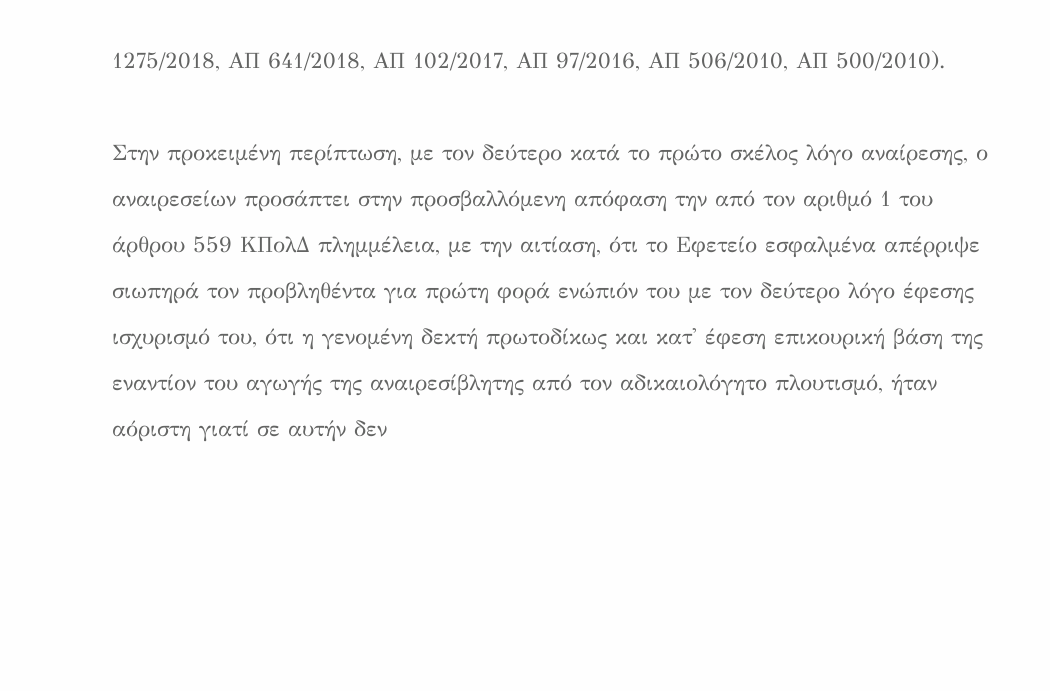1275/2018, ΑΠ 641/2018, ΑΠ 102/2017, ΑΠ 97/2016, ΑΠ 506/2010, ΑΠ 500/2010).

Στην προκειμένη περίπτωση, με τον δεύτερο κατά το πρώτο σκέλος λόγο αναίρεσης, ο αναιρεσείων προσάπτει στην προσβαλλόμενη απόφαση την από τον αριθμό 1 του άρθρου 559 ΚΠολΔ πλημμέλεια, με την αιτίαση, ότι το Εφετείο εσφαλμένα απέρριψε σιωπηρά τον προβληθέντα για πρώτη φορά ενώπιόν του με τον δεύτερο λόγο έφεσης ισχυρισμό του, ότι η γενομένη δεκτή πρωτοδίκως και κατ' έφεση επικουρική βάση της εναντίον του αγωγής της αναιρεσίβλητης από τον αδικαιολόγητο πλουτισμό, ήταν αόριστη γιατί σε αυτήν δεν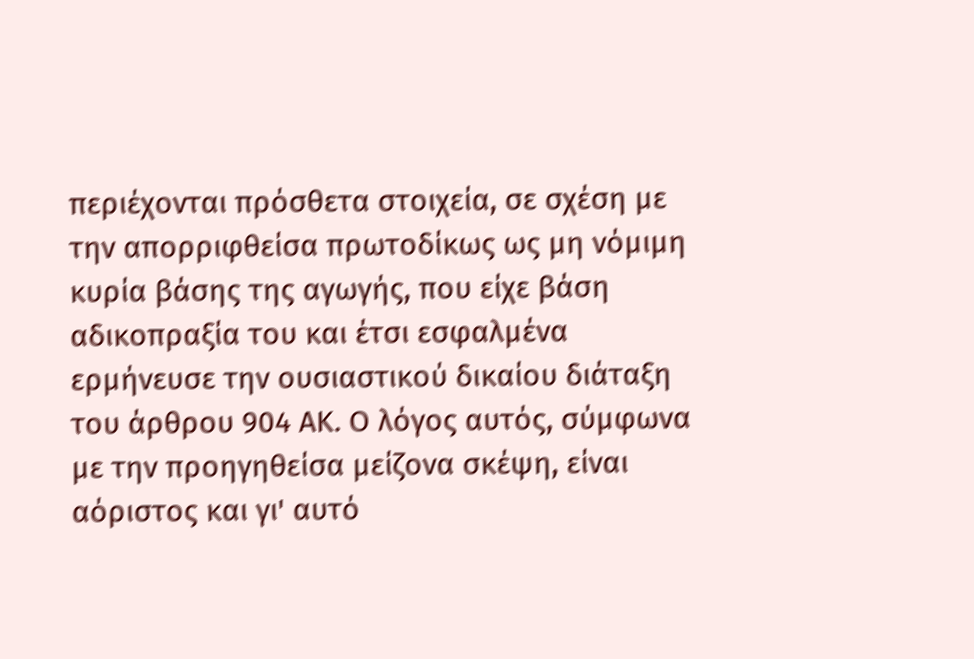περιέχονται πρόσθετα στοιχεία, σε σχέση με την απορριφθείσα πρωτοδίκως ως μη νόμιμη κυρία βάσης της αγωγής, που είχε βάση αδικοπραξία του και έτσι εσφαλμένα ερμήνευσε την ουσιαστικού δικαίου διάταξη του άρθρου 904 ΑΚ. Ο λόγος αυτός, σύμφωνα με την προηγηθείσα μείζονα σκέψη, είναι αόριστος και γι' αυτό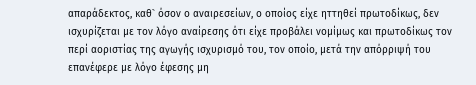απαράδεκτος, καθ` όσον ο αναιρεσείων, ο οποίος είχε ηττηθεί πρωτοδίκως, δεν ισχυρίζεται με τον λόγο αναίρεσης ότι είχε προβάλει νομίμως και πρωτοδίκως τον περί αοριστίας της αγωγής ισχυρισμό του, τον οποίο, μετά την απόρριψή του επανέφερε με λόγο έφεσης μη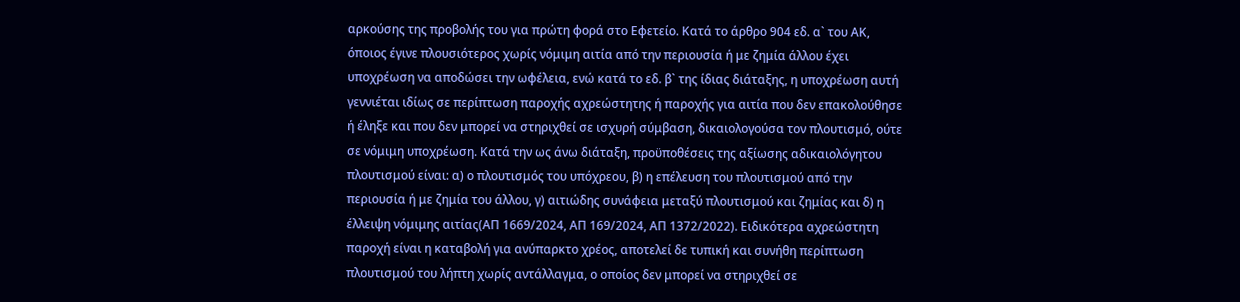αρκούσης της προβολής του για πρώτη φορά στο Εφετείο. Κατά το άρθρο 904 εδ. α` του ΑΚ, όποιος έγινε πλουσιότερος χωρίς νόμιμη αιτία από την περιουσία ή με ζημία άλλου έχει υποχρέωση να αποδώσει την ωφέλεια, ενώ κατά το εδ. β` της ίδιας διάταξης, η υποχρέωση αυτή γεννιέται ιδίως σε περίπτωση παροχής αχρεώστητης ή παροχής για αιτία που δεν επακολούθησε ή έληξε και που δεν μπορεί να στηριχθεί σε ισχυρή σύμβαση, δικαιολογούσα τον πλουτισμό, ούτε σε νόμιμη υποχρέωση. Κατά την ως άνω διάταξη, προϋποθέσεις της αξίωσης αδικαιολόγητου πλουτισμού είναι: α) ο πλουτισμός του υπόχρεου, β) η επέλευση του πλουτισμού από την περιουσία ή με ζημία του άλλου, γ) αιτιώδης συνάφεια μεταξύ πλουτισμού και ζημίας και δ) η έλλειψη νόμιμης αιτίας(ΑΠ 1669/2024, ΑΠ 169/2024, ΑΠ 1372/2022). Ειδικότερα αχρεώστητη παροχή είναι η καταβολή για ανύπαρκτο χρέος, αποτελεί δε τυπική και συνήθη περίπτωση πλουτισμού του λήπτη χωρίς αντάλλαγμα, ο οποίος δεν μπορεί να στηριχθεί σε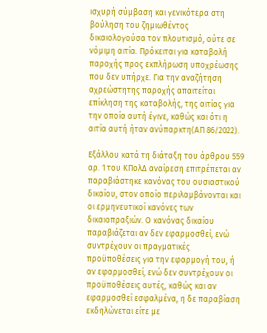ισχυρή σύμβαση και γενικότερα στη βούληση του ζημιωθέντος δικαιολογούσα τον πλουτισμό, ούτε σε νόμιμη αιτία. Πρόκειται για καταβολή παροχής προς εκπλήρωση υποχρέωσης που δεν υπήρχε. Για την αναζήτηση αχρεώστητης παροχής απαιτείται επίκληση της καταβολής, της αιτίας για την οποία αυτή έγινε, καθώς και ότι η αιτία αυτή ήταν ανύπαρκτη(ΑΠ 86/2022).

Εξάλλου κατά τη διάταξη του άρθρου 559 αρ. 1 του ΚΠολΔ αναίρεση επιτρέπεται αν παραβιάστηκε κανόνας του ουσιαστικού δικαίου, στον οποίο περιλαμβάνονται και οι ερμηνευτικοί κανόνες των δικαιοπραξιών. Ο κανόνας δικαίου παραβιάζεται αν δεν εφαρμοσθεί, ενώ συντρέχουν οι πραγματικές προϋποθέσεις για την εφαρμογή του, ή αν εφαρμοσθεί, ενώ δεν συντρέχουν οι προϋποθέσεις αυτές, καθώς και αν εφαρμοσθεί εσφαλμένα, η δε παραβίαση εκδηλώνεται είτε με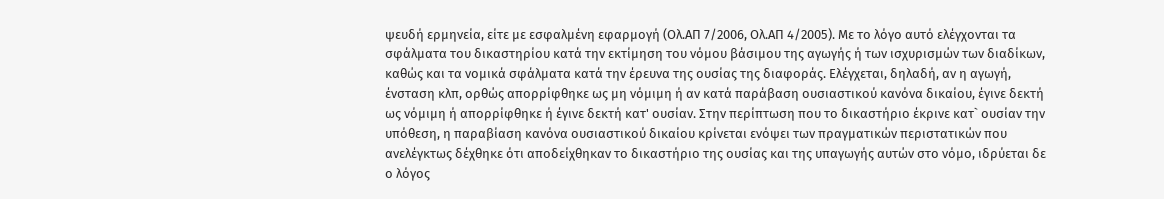ψευδή ερμηνεία, είτε με εσφαλμένη εφαρμογή (Ολ.ΑΠ 7/2006, Ολ.ΑΠ 4/2005). Με το λόγο αυτό ελέγχονται τα σφάλματα του δικαστηρίου κατά την εκτίμηση του νόμου βάσιμου της αγωγής ή των ισχυρισμών των διαδίκων, καθώς και τα νομικά σφάλματα κατά την έρευνα της ουσίας της διαφοράς. Ελέγχεται, δηλαδή, αν η αγωγή, ένσταση κλπ, ορθώς απορρίφθηκε ως μη νόμιμη ή αν κατά παράβαση ουσιαστικού κανόνα δικαίου, έγινε δεκτή ως νόμιμη ή απορρίφθηκε ή έγινε δεκτή κατ' ουσίαν. Στην περίπτωση που το δικαστήριο έκρινε κατ` ουσίαν την υπόθεση, η παραβίαση κανόνα ουσιαστικού δικαίου κρίνεται ενόψει των πραγματικών περιστατικών που ανελέγκτως δέχθηκε ότι αποδείχθηκαν το δικαστήριο της ουσίας και της υπαγωγής αυτών στο νόμο, ιδρύεται δε ο λόγος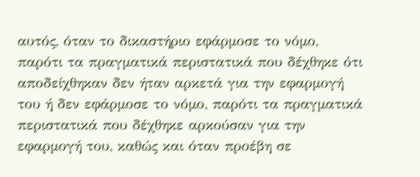αυτός, όταν το δικαστήριο εφάρμοσε το νόμο, παρότι τα πραγματικά περιστατικά που δέχθηκε ότι αποδείχθηκαν δεν ήταν αρκετά για την εφαρμογή του ή δεν εφάρμοσε το νόμο, παρότι τα πραγματικά περιστατικά που δέχθηκε αρκούσαν για την εφαρμογή του, καθώς και όταν προέβη σε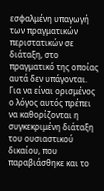εσφαλμένη υπαγωγή των πραγματικών περιστατικών σε διάταξη, στο πραγματικό της οποίας αυτά δεν υπάγονται. Για να είναι ορισμένος ο λόγος αυτός πρέπει να καθορίζονται η συγκεκριμένη διάταξη του ουσιαστικού δικαίου, που παραβιάσθηκε και το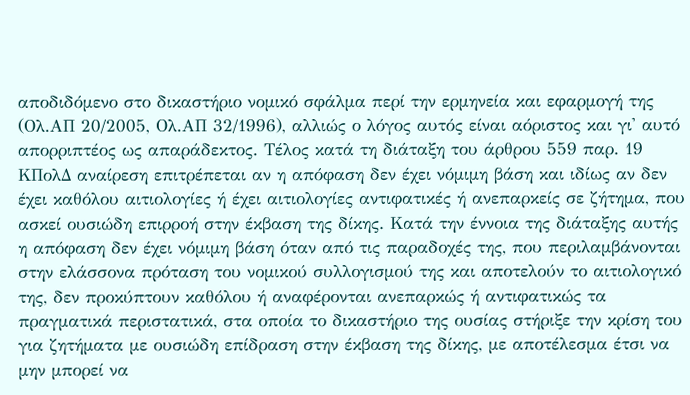αποδιδόμενο στο δικαστήριο νομικό σφάλμα περί την ερμηνεία και εφαρμογή της (Ολ.ΑΠ 20/2005, Ολ.ΑΠ 32/1996), αλλιώς ο λόγος αυτός είναι αόριστος και γι' αυτό απορριπτέος ως απαράδεκτος. Τέλος κατά τη διάταξη του άρθρου 559 παρ. 19 ΚΠολΔ αναίρεση επιτρέπεται αν η απόφαση δεν έχει νόμιμη βάση και ιδίως αν δεν έχει καθόλου αιτιολογίες ή έχει αιτιολογίες αντιφατικές ή ανεπαρκείς σε ζήτημα, που ασκεί ουσιώδη επιρροή στην έκβαση της δίκης. Κατά την έννοια της διάταξης αυτής η απόφαση δεν έχει νόμιμη βάση όταν από τις παραδοχές της, που περιλαμβάνονται στην ελάσσονα πρόταση του νομικού συλλογισμού της και αποτελούν το αιτιολογικό της, δεν προκύπτουν καθόλου ή αναφέρονται ανεπαρκώς ή αντιφατικώς τα πραγματικά περιστατικά, στα οποία το δικαστήριο της ουσίας στήριξε την κρίση του για ζητήματα με ουσιώδη επίδραση στην έκβαση της δίκης, με αποτέλεσμα έτσι να μην μπορεί να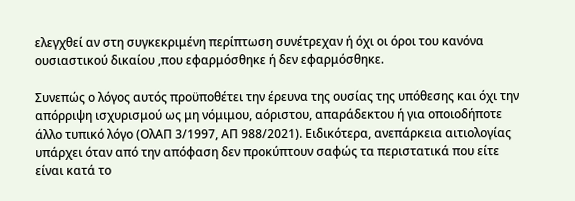ελεγχθεί αν στη συγκεκριμένη περίπτωση συνέτρεχαν ή όχι οι όροι του κανόνα ουσιαστικού δικαίου ,που εφαρμόσθηκε ή δεν εφαρμόσθηκε.

Συνεπώς ο λόγος αυτός προϋποθέτει την έρευνα της ουσίας της υπόθεσης και όχι την απόρριψη ισχυρισμού ως μη νόμιμου, αόριστου, απαράδεκτου ή για οποιοδήποτε άλλο τυπικό λόγο (ΟλΑΠ 3/1997, ΑΠ 988/2021). Ειδικότερα, ανεπάρκεια αιτιολογίας υπάρχει όταν από την απόφαση δεν προκύπτουν σαφώς τα περιστατικά που είτε είναι κατά το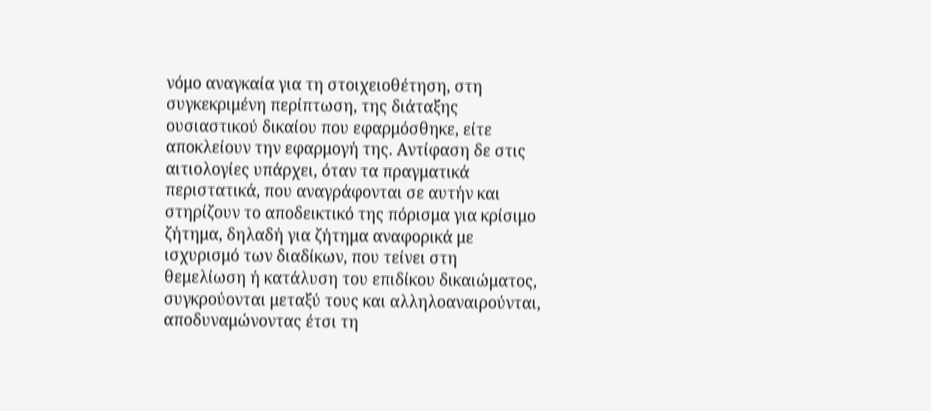νόμο αναγκαία για τη στοιχειοθέτηση, στη συγκεκριμένη περίπτωση, της διάταξης ουσιαστικού δικαίου που εφαρμόσθηκε, είτε αποκλείουν την εφαρμογή της. Αντίφαση δε στις αιτιολογίες υπάρχει, όταν τα πραγματικά περιστατικά, που αναγράφονται σε αυτήν και στηρίζουν το αποδεικτικό της πόρισμα για κρίσιμο ζήτημα, δηλαδή για ζήτημα αναφορικά με ισχυρισμό των διαδίκων, που τείνει στη θεμελίωση ή κατάλυση του επιδίκου δικαιώματος, συγκρούονται μεταξύ τους και αλληλοαναιρούνται, αποδυναμώνοντας έτσι τη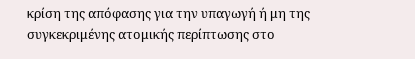κρίση της απόφασης για την υπαγωγή ή μη της συγκεκριμένης ατομικής περίπτωσης στο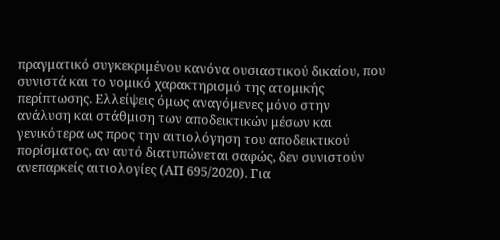πραγματικό συγκεκριμένου κανόνα ουσιαστικού δικαίου, που συνιστά και το νομικό χαρακτηρισμό της ατομικής περίπτωσης. Ελλείψεις όμως αναγόμενες μόνο στην ανάλυση και στάθμιση των αποδεικτικών μέσων και γενικότερα ως προς την αιτιολόγηση του αποδεικτικού πορίσματος, αν αυτό διατυπώνεται σαφώς, δεν συνιστούν ανεπαρκείς αιτιολογίες (ΑΠ 695/2020). Για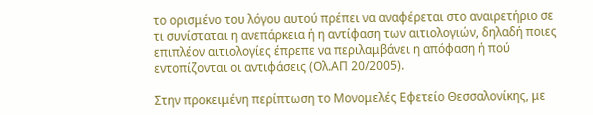το ορισμένο του λόγου αυτού πρέπει να αναφέρεται στο αναιρετήριο σε τι συνίσταται η ανεπάρκεια ή η αντίφαση των αιτιολογιών, δηλαδή ποιες επιπλέον αιτιολογίες έπρεπε να περιλαμβάνει η απόφαση ή πού εντοπίζονται οι αντιφάσεις (Ολ.ΑΠ 20/2005).

Στην προκειμένη περίπτωση το Μονομελές Εφετείο Θεσσαλονίκης, με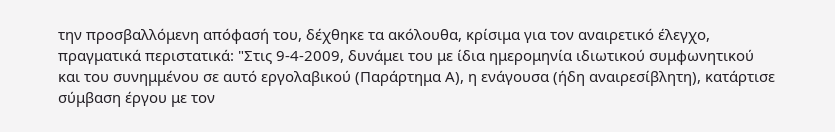την προσβαλλόμενη απόφασή του, δέχθηκε τα ακόλουθα, κρίσιμα για τον αναιρετικό έλεγχο, πραγματικά περιστατικά: "Στις 9-4-2009, δυνάμει του με ίδια ημερομηνία ιδιωτικού συμφωνητικού και του συνημμένου σε αυτό εργολαβικού (Παράρτημα Α), η ενάγουσα (ήδη αναιρεσίβλητη), κατάρτισε σύμβαση έργου με τον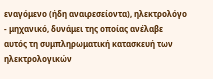εναγόμενο (ήδη αναιρεσείοντα), ηλεκτρολόγο - μηχανικό, δυνάμει της οποίας ανέλαβε αυτός τη συμπληρωματική κατασκευή των ηλεκτρολογικών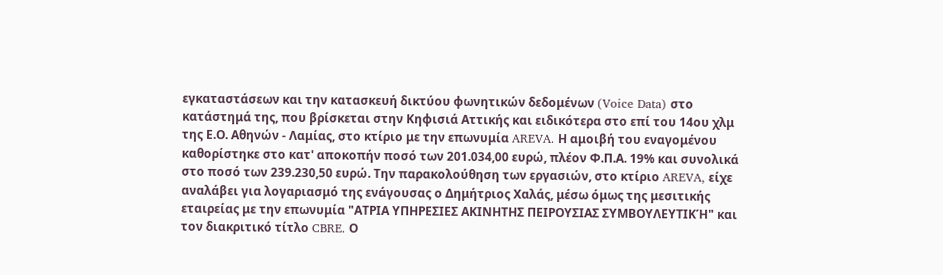εγκαταστάσεων και την κατασκευή δικτύου φωνητικών δεδομένων (Voice Data) στο κατάστημά της, που βρίσκεται στην Κηφισιά Αττικής και ειδικότερα στο επί του 14ου χλμ της Ε.Ο. Αθηνών - Λαμίας, στο κτίριο με την επωνυμία AREVA. Η αμοιβή του εναγομένου καθορίστηκε στο κατ' αποκοπήν ποσό των 201.034,00 ευρώ, πλέον Φ.Π.Α. 19% και συνολικά στο ποσό των 239.230,50 ευρώ. Την παρακολούθηση των εργασιών, στο κτίριο AREVA, είχε αναλάβει για λογαριασμό της ενάγουσας ο Δημήτριος Χαλάς, μέσω όμως της μεσιτικής εταιρείας με την επωνυμία "ΑΤΡΙΑ ΥΠΗΡΕΣΙΕΣ ΑΚΙΝΗΤΗΣ ΠΕΙΡΟΥΣΙΑΣ ΣΥΜΒΟΥΛΕΥΤΙΚΉ" και τον διακριτικό τίτλο CBRE. Ο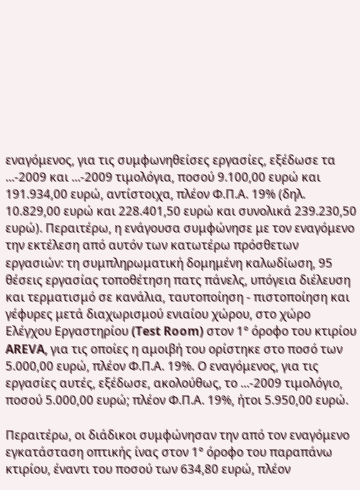εναγόμενος, για τις συμφωνηθείσες εργασίες, εξέδωσε τα ...-2009 και ...-2009 τιμολόγια, ποσού 9.100,00 ευρώ και 191.934,00 ευρώ, αντίστοιχα, πλέον Φ.Π.Α. 19% (δηλ. 10.829,00 ευρώ και 228.401,50 ευρώ και συνολικά 239.230,50 ευρώ). Περαιτέρω, η ενάγουσα συμφώνησε με τον εναγόμενο την εκτέλεση από αυτόν των κατωτέρω πρόσθετων εργασιών: τη συμπληρωματική δομημένη καλωδίωση, 95 θέσεις εργασίας τοποθέτηση πατς πάνελς, υπόγεια διέλευση και τερματισμό σε κανάλια, ταυτοποίηση - πιστοποίηση και γέφυρες μετά διαχωρισμού ενιαίου χώρου, στο χώρο Ελέγχου Εργαστηρίου (Test Room) στον 1° όροφο του κτιρίου AREVA, για τις οποίες η αμοιβή του ορίστηκε στο ποσό των 5.000,00 ευρώ, πλέον Φ.Π.Α. 19%. Ο εναγόμενος, για τις εργασίες αυτές, εξέδωσε, ακολούθως, το ...-2009 τιμολόγιο, ποσού 5.000,00 ευρώ; πλέον Φ.Π.Α. 19%, ήτοι 5.950,00 ευρώ.

Περαιτέρω, οι διάδικοι συμφώνησαν την από τον εναγόμενο εγκατάσταση οπτικής ίνας στον 1° όροφο του παραπάνω κτιρίου, έναντι του ποσού των 634,80 ευρώ, πλέον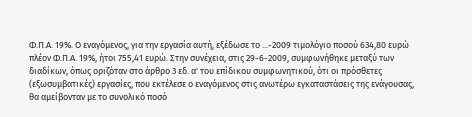Φ.Π.Α. 19%. Ο εναγόμενος, για την εργασία αυτή, εξέδωσε το ...-2009 τιμολόγιο ποσού 634,80 ευρώ πλέον Φ.Π.Α. 19%, ήτοι 755,41 ευρώ. Στην συνέχεια, στις 29-6-2009, συμφωνήθηκε μεταξύ των διαδίκων, όπως οριζόταν στο άρθρο 3 εδ. α' του επίδικου συμφωνητικού, ότι οι πρόσθετες (εξωσυμβατικές) εργασίες, που εκτέλεσε ο εναγόμενος στις ανωτέρω εγκαταστάσεις της ενάγουσας, θα αμείβονταν με το συνολικό ποσό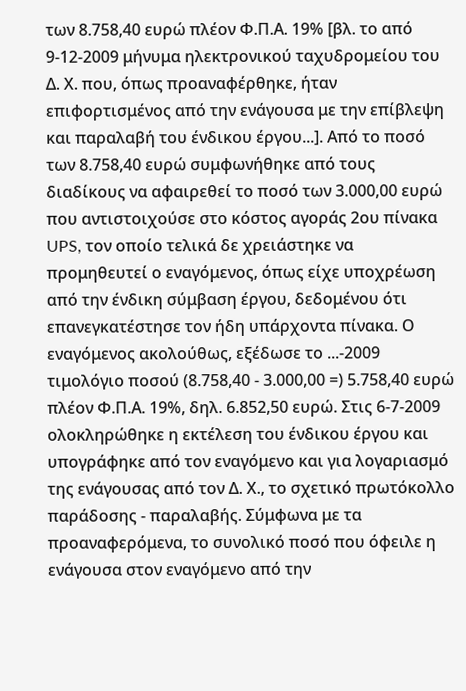των 8.758,40 ευρώ πλέον Φ.Π.Α. 19% [βλ. το από 9-12-2009 μήνυμα ηλεκτρονικού ταχυδρομείου του Δ. Χ. που, όπως προαναφέρθηκε, ήταν επιφορτισμένος από την ενάγουσα με την επίβλεψη και παραλαβή του ένδικου έργου...]. Από το ποσό των 8.758,40 ευρώ συμφωνήθηκε από τους διαδίκους να αφαιρεθεί το ποσό των 3.000,00 ευρώ που αντιστοιχούσε στο κόστος αγοράς 2ου πίνακα UPS, τον οποίο τελικά δε χρειάστηκε να προμηθευτεί ο εναγόμενος, όπως είχε υποχρέωση από την ένδικη σύμβαση έργου, δεδομένου ότι επανεγκατέστησε τον ήδη υπάρχοντα πίνακα. Ο εναγόμενος ακολούθως, εξέδωσε το ...-2009 τιμολόγιο ποσού (8.758,40 - 3.000,00 =) 5.758,40 ευρώ πλέον Φ.Π.Α. 19%, δηλ. 6.852,50 ευρώ. Στις 6-7-2009 ολοκληρώθηκε η εκτέλεση του ένδικου έργου και υπογράφηκε από τον εναγόμενο και για λογαριασμό της ενάγουσας από τον Δ. Χ., το σχετικό πρωτόκολλο παράδοσης - παραλαβής. Σύμφωνα με τα προαναφερόμενα, το συνολικό ποσό που όφειλε η ενάγουσα στον εναγόμενο από την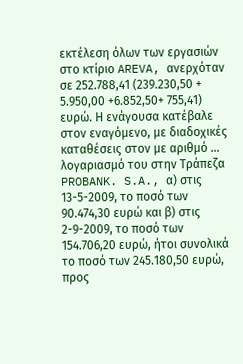εκτέλεση όλων των εργασιών στο κτίριο AREVA, ανερχόταν σε 252.788,41 (239.230,50 + 5.950,00 +6.852,50+ 755,41) ευρώ. Η ενάγουσα κατέβαλε στον εναγόμενο, με διαδοχικές καταθέσεις στον με αριθμό ... λογαριασμό του στην Τράπεζα PROBANK. S.A., α) στις 13-5-2009, το ποσό των 90.474,30 ευρώ και β) στις 2-9-2009, το ποσό των 154.706,20 ευρώ, ήτοι συνολικά το ποσό των 245.180,50 ευρώ, προς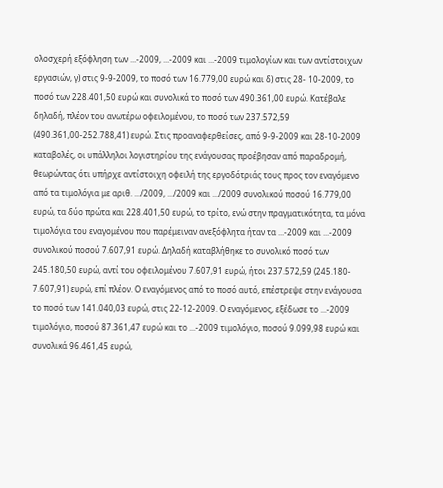ολοσχερή εξόφληση των ...-2009, ...-2009 και ...-2009 τιμολογίων και των αντίστοιχων εργασιών, γ) στις 9-9-2009, το ποσό των 16.779,00 ευρώ και δ) στις 28- 10-2009, το ποσό των 228.401,50 ευρώ και συνολικά το ποσό των 490.361,00 ευρώ. Κατέβαλε δηλαδή, πλέον του ανωτέρω οφειλομένου, το ποσό των 237.572,59 (490.361,00-252.788,41) ευρώ. Στις προαναφερθείσες, από 9-9-2009 και 28-10-2009 καταβολές, οι υπάλληλοι λογιστηρίου της ενάγουσας προέβησαν από παραδρομή, θεωρώντας ότι υπήρχε αντίστοιχη οφειλή της εργοδότριάς τους προς τον εναγόμενο από τα τιμολόγια με αριθ. .../2009, .../2009 και .../2009 συνολικού ποσού 16.779,00 ευρώ, τα δύο πρώτα και 228.401,50 ευρώ, το τρίτο, ενώ στην πραγματικότητα, τα μόνα τιμολόγια του εναγομένου που παρέμειναν ανεξόφλητα ήταν τα ...-2009 και ...-2009 συνολικού ποσού 7.607,91 ευρώ. Δηλαδή καταβλήθηκε το συνολικό ποσό των 245.180,50 ευρώ, αντί του οφειλομένου 7.607,91 ευρώ, ήτοι 237.572,59 (245.180- 7.607,91) ευρώ, επί πλέον. Ο εναγόμενος από το ποσό αυτό, επέστρεψε στην ενάγουσα το ποσό των 141.040,03 ευρώ, στις 22-12-2009. Ο εναγόμενος, εξέδωσε το ...-2009 τιμολόγιο, ποσού 87.361,47 ευρώ και το ...-2009 τιμολόγιο, ποσού 9.099,98 ευρώ και συνολικά 96.461,45 ευρώ,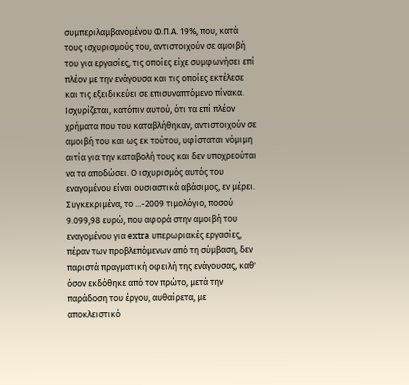συμπεριλαμβανομένου Φ.Π.Α. 19%, που, κατά τους ισχυρισμούς του, αντιστοιχούν σε αμοιβή του για εργασίες, τις οποίες είχε συμφωνήσει επί πλέον με την ενάγουσα και τις οποίες εκτέλεσε και τις εξειδικεύει σε επισυναπτόμενο πίνακα. Ισχυρίζεται, κατόπιν αυτού, ότι τα επί πλέον χρήματα που του καταβλήθηκαν, αντιστοιχούν σε αμοιβή του και ως εκ τούτου, υφίσταται νόμιμη αιτία για την καταβολή τους και δεν υποχρεούται να τα αποδώσει. Ο ισχυρισμός αυτός του εναγομένου είναι ουσιαστικά αβάσιμος, εν μέρει. Συγκεκριμένα, το ...-2009 τιμολόγιο, ποσού 9.099,98 ευρώ, που αφορά στην αμοιβή του εναγομένου για extra υπερωριακές εργασίες, πέραν των προβλεπόμενων από τη σύμβαση, δεν παριστά πραγματική οφειλή της ενάγουσας, καθ' όσον εκδόθηκε από τον πρώτο, μετά την παράδοση του έργου, αυθαίρετα, με αποκλειστικό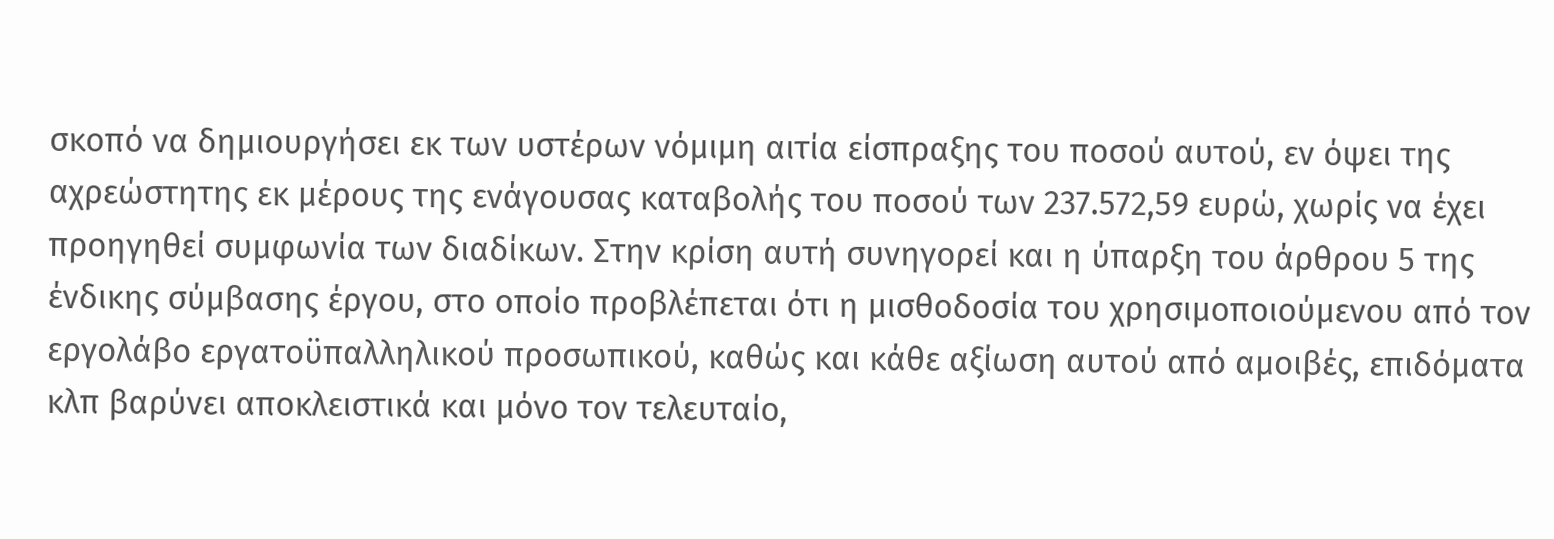σκοπό να δημιουργήσει εκ των υστέρων νόμιμη αιτία είσπραξης του ποσού αυτού, εν όψει της αχρεώστητης εκ μέρους της ενάγουσας καταβολής του ποσού των 237.572,59 ευρώ, χωρίς να έχει προηγηθεί συμφωνία των διαδίκων. Στην κρίση αυτή συνηγορεί και η ύπαρξη του άρθρου 5 της ένδικης σύμβασης έργου, στο οποίο προβλέπεται ότι η μισθοδοσία του χρησιμοποιούμενου από τον εργολάβο εργατοϋπαλληλικού προσωπικού, καθώς και κάθε αξίωση αυτού από αμοιβές, επιδόματα κλπ βαρύνει αποκλειστικά και μόνο τον τελευταίο,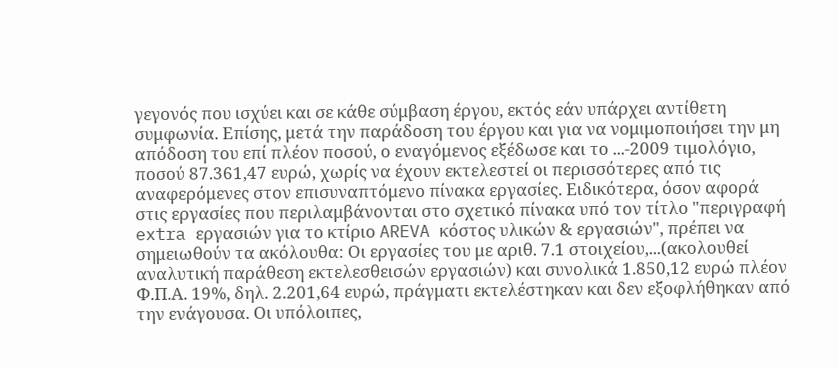γεγονός που ισχύει και σε κάθε σύμβαση έργου, εκτός εάν υπάρχει αντίθετη συμφωνία. Επίσης, μετά την παράδοση του έργου και για να νομιμοποιήσει την μη απόδοση του επί πλέον ποσού, ο εναγόμενος εξέδωσε και το ...-2009 τιμολόγιο, ποσού 87.361,47 ευρώ, χωρίς να έχουν εκτελεστεί οι περισσότερες από τις αναφερόμενες στον επισυναπτόμενο πίνακα εργασίες. Ειδικότερα, όσον αφορά στις εργασίες που περιλαμβάνονται στο σχετικό πίνακα υπό τον τίτλο "περιγραφή extra εργασιών για το κτίριο AREVA κόστος υλικών & εργασιών", πρέπει να σημειωθούν τα ακόλουθα: Οι εργασίες του με αριθ. 7.1 στοιχείου,...(ακολουθεί αναλυτική παράθεση εκτελεσθεισών εργασιών) και συνολικά 1.850,12 ευρώ πλέον Φ.Π.Α. 19%, δηλ. 2.201,64 ευρώ, πράγματι εκτελέστηκαν και δεν εξοφλήθηκαν από την ενάγουσα. Οι υπόλοιπες,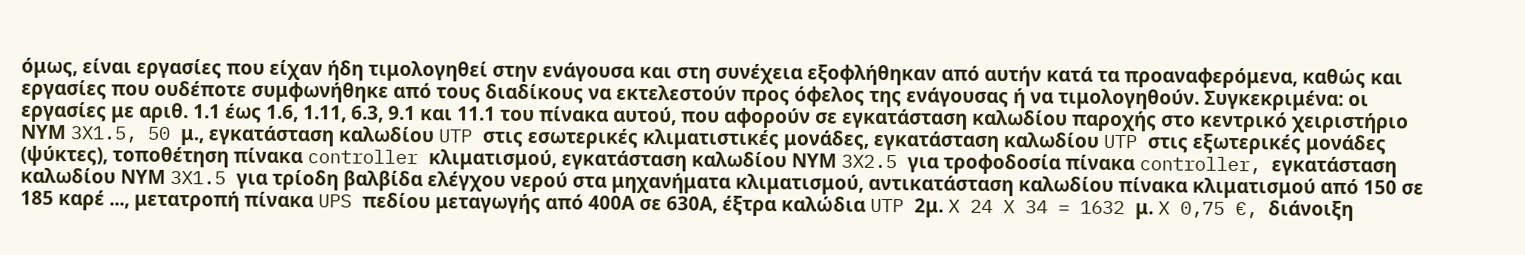όμως, είναι εργασίες που είχαν ήδη τιμολογηθεί στην ενάγουσα και στη συνέχεια εξοφλήθηκαν από αυτήν κατά τα προαναφερόμενα, καθώς και εργασίες που ουδέποτε συμφωνήθηκε από τους διαδίκους να εκτελεστούν προς όφελος της ενάγουσας ή να τιμολογηθούν. Συγκεκριμένα: οι εργασίες με αριθ. 1.1 έως 1.6, 1.11, 6.3, 9.1 και 11.1 του πίνακα αυτού, που αφορούν σε εγκατάσταση καλωδίου παροχής στο κεντρικό χειριστήριο ΝΥΜ 3X1.5, 50 μ., εγκατάσταση καλωδίου UTP στις εσωτερικές κλιματιστικές μονάδες, εγκατάσταση καλωδίου UTP στις εξωτερικές μονάδες (ψύκτες), τοποθέτηση πίνακα controller κλιματισμού, εγκατάσταση καλωδίου ΝΥΜ 3X2.5 για τροφοδοσία πίνακα controller, εγκατάσταση καλωδίου ΝΥΜ 3X1.5 για τρίοδη βαλβίδα ελέγχου νερού στα μηχανήματα κλιματισμού, αντικατάσταση καλωδίου πίνακα κλιματισμού από 150 σε 185 καρέ ..., μετατροπή πίνακα UPS πεδίου μεταγωγής από 400Α σε 630Α, έξτρα καλώδια UTP 2μ. X 24 X 34 = 1632 μ. X 0,75 €, διάνοιξη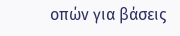οπών για βάσεις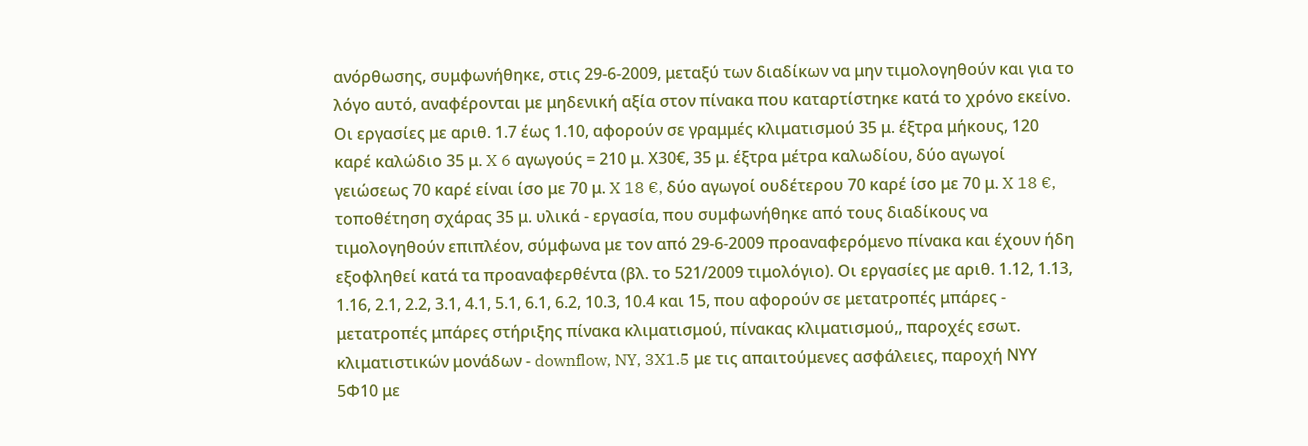ανόρθωσης, συμφωνήθηκε, στις 29-6-2009, μεταξύ των διαδίκων να μην τιμολογηθούν και για το λόγο αυτό, αναφέρονται με μηδενική αξία στον πίνακα που καταρτίστηκε κατά το χρόνο εκείνο. Οι εργασίες με αριθ. 1.7 έως 1.10, αφορούν σε γραμμές κλιματισμού 35 μ. έξτρα μήκους, 120 καρέ καλώδιο 35 μ. X 6 αγωγούς = 210 μ. Χ30€, 35 μ. έξτρα μέτρα καλωδίου, δύο αγωγοί γειώσεως 70 καρέ είναι ίσο με 70 μ. X 18 €, δύο αγωγοί ουδέτερου 70 καρέ ίσο με 70 μ. X 18 €, τοποθέτηση σχάρας 35 μ. υλικά - εργασία, που συμφωνήθηκε από τους διαδίκους να τιμολογηθούν επιπλέον, σύμφωνα με τον από 29-6-2009 προαναφερόμενο πίνακα και έχουν ήδη εξοφληθεί κατά τα προαναφερθέντα (βλ. το 521/2009 τιμολόγιο). Οι εργασίες με αριθ. 1.12, 1.13, 1.16, 2.1, 2.2, 3.1, 4.1, 5.1, 6.1, 6.2, 10.3, 10.4 και 15, που αφορούν σε μετατροπές μπάρες - μετατροπές μπάρες στήριξης πίνακα κλιματισμού, πίνακας κλιματισμού,, παροχές εσωτ. κλιματιστικών μονάδων - downflow, NY, 3X1.5 με τις απαιτούμενες ασφάλειες, παροχή ΝΥΥ 5Φ10 με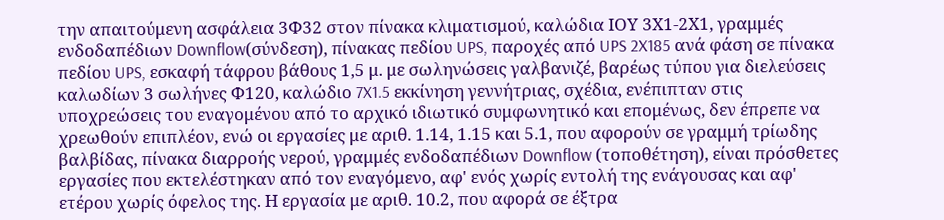την απαιτούμενη ασφάλεια 3Φ32 στον πίνακα κλιματισμού, καλώδια ΙΟΥ 3Χ1-2Χ1, γραμμές ενδοδαπέδιων Downflow(σύνδεση), πίνακας πεδίου UPS, παροχές από UPS 2X185 ανά φάση σε πίνακα πεδίου UPS, εσκαφή τάφρου βάθους 1,5 μ. με σωληνώσεις γαλβανιζέ, βαρέως τύπου για διελεύσεις καλωδίων 3 σωλήνες Φ120, καλώδιο 7X1.5 εκκίνηση γεννήτριας, σχέδια, ενέπιπταν στις υποχρεώσεις του εναγομένου από το αρχικό ιδιωτικό συμφωνητικό και επομένως, δεν έπρεπε να χρεωθούν επιπλέον, ενώ οι εργασίες με αριθ. 1.14, 1.15 και 5.1, που αφορούν σε γραμμή τρίωδης βαλβίδας, πίνακα διαρροής νερού, γραμμές ενδοδαπέδιων Downflow (τοποθέτηση), είναι πρόσθετες εργασίες που εκτελέστηκαν από τον εναγόμενο, αφ' ενός χωρίς εντολή της ενάγουσας και αφ' ετέρου χωρίς όφελος της. Η εργασία με αριθ. 10.2, που αφορά σε έξτρα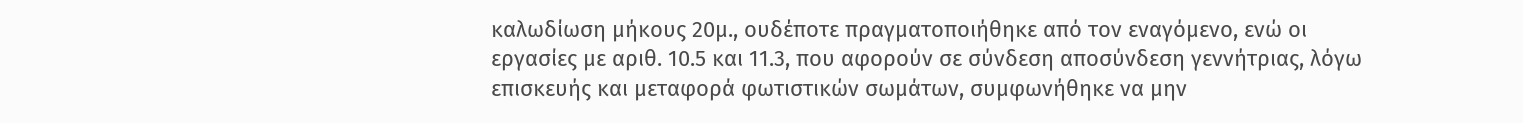καλωδίωση μήκους 20μ., ουδέποτε πραγματοποιήθηκε από τον εναγόμενο, ενώ οι εργασίες με αριθ. 10.5 και 11.3, που αφορούν σε σύνδεση αποσύνδεση γεννήτριας, λόγω επισκευής και μεταφορά φωτιστικών σωμάτων, συμφωνήθηκε να μην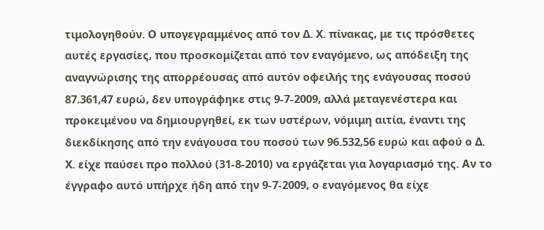τιμολογηθούν. Ο υπογεγραμμένος από τον Δ. Χ. πίνακας, με τις πρόσθετες αυτές εργασίες, που προσκομίζεται από τον εναγόμενο, ως απόδειξη της αναγνώρισης της απορρέουσας από αυτόν οφειλής της ενάγουσας ποσού 87.361,47 ευρώ, δεν υπογράφηκε στις 9-7-2009, αλλά μεταγενέστερα και προκειμένου να δημιουργηθεί, εκ των υστέρων, νόμιμη αιτία, έναντι της διεκδίκησης από την ενάγουσα του ποσού των 96.532,56 ευρώ και αφού ο Δ. Χ. είχε παύσει προ πολλού (31-8-2010) να εργάζεται για λογαριασμό της. Αν το έγγραφο αυτό υπήρχε ήδη από την 9-7-2009, ο εναγόμενος θα είχε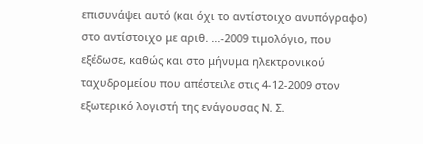επισυνάψει αυτό (και όχι το αντίστοιχο ανυπόγραφο) στο αντίστοιχο με αριθ. ...-2009 τιμολόγιο, που εξέδωσε, καθώς και στο μήνυμα ηλεκτρονικού ταχυδρομείου που απέστειλε στις 4-12-2009 στον εξωτερικό λογιστή της ενάγουσας Ν. Σ.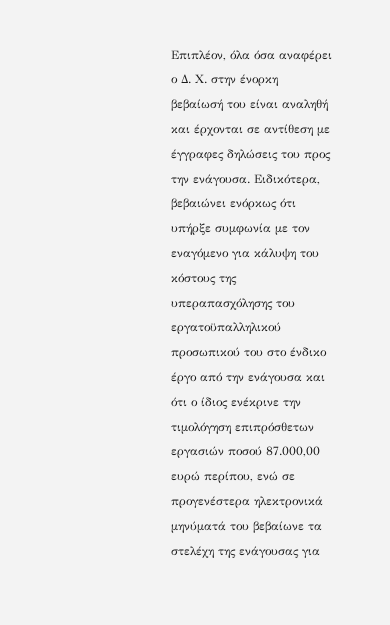Επιπλέον, όλα όσα αναφέρει ο Δ. Χ. στην ένορκη βεβαίωσή του είναι αναληθή και έρχονται σε αντίθεση με έγγραφες δηλώσεις του προς την ενάγουσα. Ειδικότερα, βεβαιώνει ενόρκως ότι υπήρξε συμφωνία με τον εναγόμενο για κάλυψη του κόστους της υπεραπασχόλησης του εργατοϋπαλληλικού προσωπικού του στο ένδικο έργο από την ενάγουσα και ότι ο ίδιος ενέκρινε την τιμολόγηση επιπρόσθετων εργασιών ποσού 87.000,00 ευρώ περίπου, ενώ σε προγενέστερα ηλεκτρονικά μηνύματά του βεβαίωνε τα στελέχη της ενάγουσας για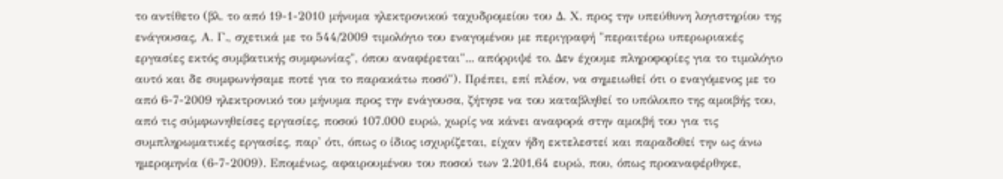το αντίθετο (βλ. το από 19-1-2010 μήνυμα ηλεκτρονικού ταχυδρομείου του Δ. Χ. προς την υπεύθυνη λογιστηρίου της ενάγουσας, Α. Γ., σχετικά με το 544/2009 τιμολόγιο του εναγομένου με περιγραφή "περαιτέρω υπερωριακές εργασίες εκτός συμβατικής συμφωνίας", όπου αναφέρεται"... απόρριψέ το. Δεν έχουμε πληροφορίες για το τιμολόγιο αυτό και δε συμφωνήσαμε ποτέ για το παρακάτω ποσό"). Πρέπει, επί πλέον, να σημειωθεί ότι ο εναγόμενος με το από 6-7-2009 ηλεκτρονικό του μήνυμα προς την ενάγουσα, ζήτησε να του καταβληθεί το υπόλοιπο της αμοιβής του, από τις σύμφωνηθείσες εργασίες, ποσού 107.000 ευρώ, χωρίς να κάνει αναφορά στην αμοιβή του για τις συμπληρωματικές εργασίες, παρ' ότι, όπως ο ίδιος ισχυρίζεται, είχαν ήδη εκτελεστεί και παραδοθεί την ως άνω ημερομηνία (6-7-2009). Επομένως, αφαιρουμένου του ποσού των 2.201,64 ευρώ, που, όπως προαναφέρθηκε,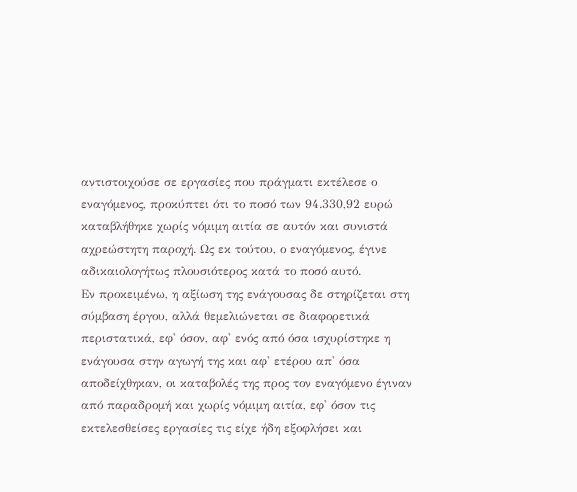αντιστοιχούσε σε εργασίες που πράγματι εκτέλεσε ο εναγόμενος, προκύπτει ότι το ποσό των 94.330,92 ευρώ καταβλήθηκε χωρίς νόμιμη αιτία σε αυτόν και συνιστά αχρεώστητη παροχή. Ως εκ τούτου, ο εναγόμενος, έγινε αδικαιολογήτως πλουσιότερος κατά το ποσό αυτό.
Εν προκειμένω, η αξίωση της ενάγουσας δε στηρίζεται στη σύμβαση έργου, αλλά θεμελιώνεται σε διαφορετικά περιστατικά, εφ' όσον, αφ' ενός από όσα ισχυρίστηκε η ενάγουσα στην αγωγή της και αφ' ετέρου απ' όσα αποδείχθηκαν, οι καταβολές της προς τον εναγόμενο έγιναν από παραδρομή και χωρίς νόμιμη αιτία, εφ' όσον τις εκτελεσθείσες εργασίες τις είχε ήδη εξοφλήσει και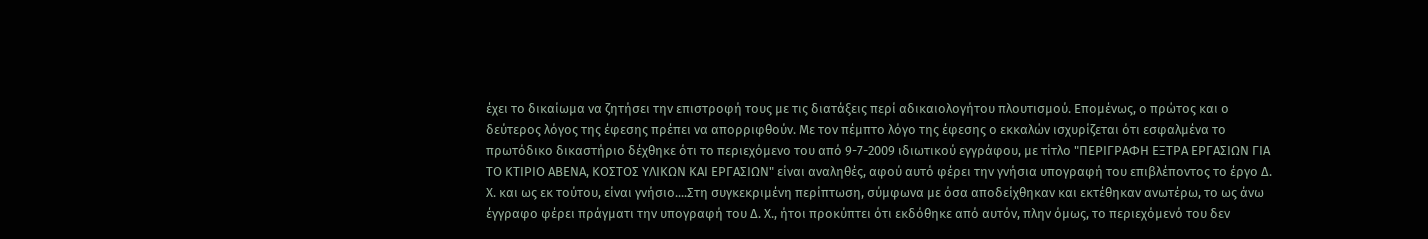έχει το δικαίωμα να ζητήσει την επιστροφή τους με τις διατάξεις περί αδικαιολογήτου πλουτισμού. Επομένως, ο πρώτος και ο δεύτερος λόγος της έφεσης πρέπει να απορριφθούν. Με τον πέμπτο λόγο της έφεσης ο εκκαλών ισχυρίζεται ότι εσφαλμένα το πρωτόδικο δικαστήριο δέχθηκε ότι το περιεχόμενο του από 9-7-2009 ιδιωτικού εγγράφου, με τίτλο "ΠΕΡΙΓΡΑΦΗ ΕΞΤΡΑ ΕΡΓΑΣΙΩΝ ΓΙΑ ΤΟ ΚΤΙΡΙΟ ΑΒΕΝΑ, ΚΟΣΤΟΣ ΥΛΙΚΩΝ ΚΑΙ ΕΡΓΑΣΙΩΝ" είναι αναληθές, αφού αυτό φέρει την γνήσια υπογραφή του επιβλέποντος το έργο Δ. Χ. και ως εκ τούτου, είναι γνήσιο....Στη συγκεκριμένη περίπτωση, σύμφωνα με όσα αποδείχθηκαν και εκτέθηκαν ανωτέρω, το ως άνω έγγραφο φέρει πράγματι την υπογραφή του Δ. Χ., ήτοι προκύπτει ότι εκδόθηκε από αυτόν, πλην όμως, το περιεχόμενό του δεν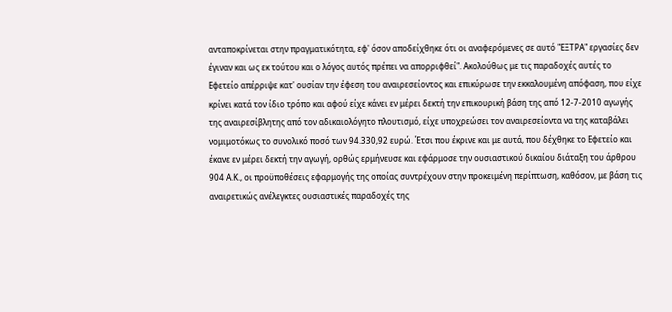ανταποκρίνεται στην πραγματικότητα, εφ' όσον αποδείχθηκε ότι οι αναφερόμενες σε αυτό "ΕΞΤΡΑ" εργασίες δεν έγιναν και ως εκ τούτου και ο λόγος αυτός πρέπει να απορριφθεί". Ακολούθως με τις παραδοχές αυτές το Εφετείο απέρριψε κατ' ουσίαν την έφεση του αναιρεσείοντος και επικύρωσε την εκκαλουμένη απόφαση, που είχε κρίνει κατά τον ίδιο τρόπο και αφού είχε κάνει εν μέρει δεκτή την επικουρική βάση της από 12-7-2010 αγωγής της αναιρεσίβλητης από τον αδικαιολόγητο πλουτισμό, είχε υποχρεώσει τον αναιρεσείοντα να της καταβάλει νομιμοτόκως το συνολικό ποσό των 94.330,92 ευρώ. Έτσι που έκρινε και με αυτά, που δέχθηκε το Εφετείο και έκανε εν μέρει δεκτή την αγωγή, ορθώς ερμήνευσε και εφάρμοσε την ουσιαστικού δικαίου διάταξη του άρθρου 904 Α.Κ., οι προϋποθέσεις εφαρμογής της οποίας συντρέχουν στην προκειμένη περίπτωση, καθόσον, με βάση τις αναιρετικώς ανέλεγκτες ουσιαστικές παραδοχές της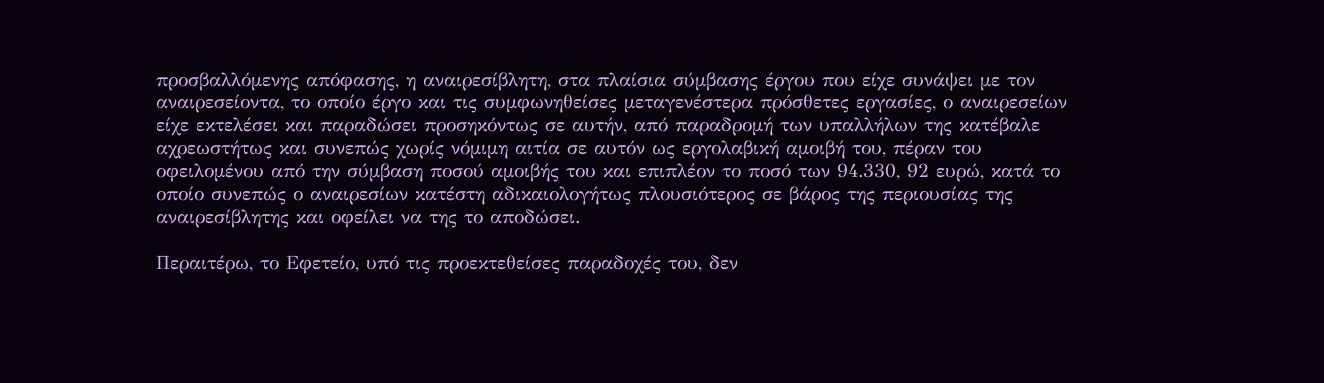προσβαλλόμενης απόφασης, η αναιρεσίβλητη, στα πλαίσια σύμβασης έργου που είχε συνάψει με τον αναιρεσείοντα, το οποίο έργο και τις συμφωνηθείσες μεταγενέστερα πρόσθετες εργασίες, ο αναιρεσείων είχε εκτελέσει και παραδώσει προσηκόντως σε αυτήν, από παραδρομή των υπαλλήλων της κατέβαλε αχρεωστήτως και συνεπώς χωρίς νόμιμη αιτία σε αυτόν ως εργολαβική αμοιβή του, πέραν του οφειλομένου από την σύμβαση ποσού αμοιβής του και επιπλέον το ποσό των 94.330, 92 ευρώ, κατά το οποίο συνεπώς ο αναιρεσίων κατέστη αδικαιολογήτως πλουσιότερος σε βάρος της περιουσίας της αναιρεσίβλητης και οφείλει να της το αποδώσει.

Περαιτέρω, το Εφετείο, υπό τις προεκτεθείσες παραδοχές του, δεν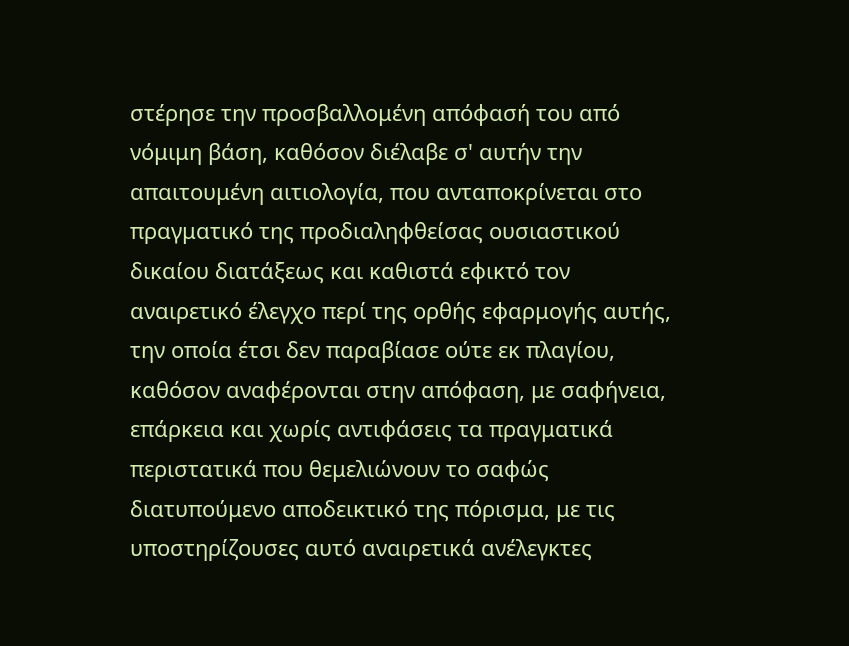στέρησε την προσβαλλομένη απόφασή του από νόμιμη βάση, καθόσον διέλαβε σ' αυτήν την απαιτουμένη αιτιολογία, που ανταποκρίνεται στο πραγματικό της προδιαληφθείσας ουσιαστικού δικαίου διατάξεως και καθιστά εφικτό τον αναιρετικό έλεγχο περί της ορθής εφαρμογής αυτής, την οποία έτσι δεν παραβίασε ούτε εκ πλαγίου, καθόσον αναφέρονται στην απόφαση, με σαφήνεια, επάρκεια και χωρίς αντιφάσεις τα πραγματικά περιστατικά που θεμελιώνουν το σαφώς διατυπούμενο αποδεικτικό της πόρισμα, με τις υποστηρίζουσες αυτό αναιρετικά ανέλεγκτες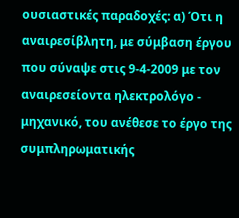ουσιαστικές παραδοχές: α) Ότι η αναιρεσίβλητη, με σύμβαση έργου που σύναψε στις 9-4-2009 με τον αναιρεσείοντα ηλεκτρολόγο - μηχανικό, του ανέθεσε το έργο της συμπληρωματικής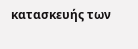κατασκευής των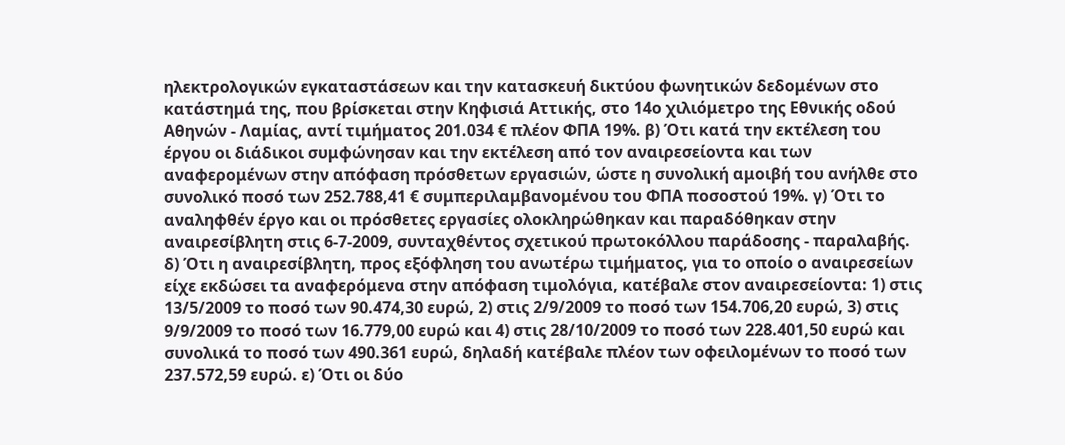ηλεκτρολογικών εγκαταστάσεων και την κατασκευή δικτύου φωνητικών δεδομένων στο κατάστημά της, που βρίσκεται στην Κηφισιά Αττικής, στο 14ο χιλιόμετρο της Εθνικής οδού Αθηνών - Λαμίας, αντί τιμήματος 201.034 € πλέον ΦΠΑ 19%. β) Ότι κατά την εκτέλεση του έργου οι διάδικοι συμφώνησαν και την εκτέλεση από τον αναιρεσείοντα και των αναφερομένων στην απόφαση πρόσθετων εργασιών, ώστε η συνολική αμοιβή του ανήλθε στο συνολικό ποσό των 252.788,41 € συμπεριλαμβανομένου του ΦΠΑ ποσοστού 19%. γ) Ότι το αναληφθέν έργο και οι πρόσθετες εργασίες ολοκληρώθηκαν και παραδόθηκαν στην αναιρεσίβλητη στις 6-7-2009, συνταχθέντος σχετικού πρωτοκόλλου παράδοσης - παραλαβής. δ) Ότι η αναιρεσίβλητη, προς εξόφληση του ανωτέρω τιμήματος, για το οποίο ο αναιρεσείων είχε εκδώσει τα αναφερόμενα στην απόφαση τιμολόγια, κατέβαλε στον αναιρεσείοντα: 1) στις 13/5/2009 το ποσό των 90.474,30 ευρώ, 2) στις 2/9/2009 το ποσό των 154.706,20 ευρώ, 3) στις 9/9/2009 το ποσό των 16.779,00 ευρώ και 4) στις 28/10/2009 το ποσό των 228.401,50 ευρώ και συνολικά το ποσό των 490.361 ευρώ, δηλαδή κατέβαλε πλέον των οφειλομένων το ποσό των 237.572,59 ευρώ. ε) Ότι οι δύο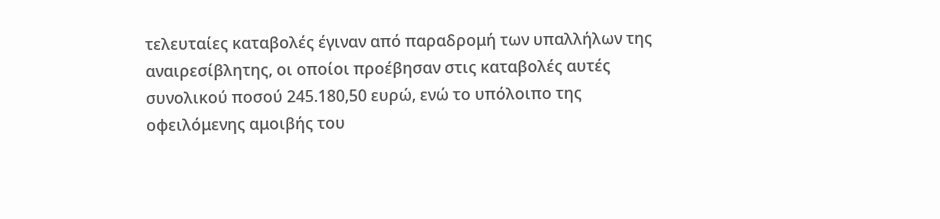τελευταίες καταβολές έγιναν από παραδρομή των υπαλλήλων της αναιρεσίβλητης, οι οποίοι προέβησαν στις καταβολές αυτές συνολικού ποσού 245.180,50 ευρώ, ενώ το υπόλοιπο της οφειλόμενης αμοιβής του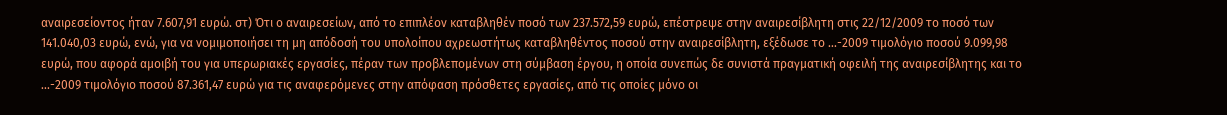αναιρεσείοντος ήταν 7.607,91 ευρώ. στ) Ότι ο αναιρεσείων, από το επιπλέον καταβληθέν ποσό των 237.572,59 ευρώ, επέστρεψε στην αναιρεσίβλητη στις 22/12/2009 το ποσό των 141.040,03 ευρώ, ενώ, για να νομιμοποιήσει τη μη απόδοσή του υπολοίπου αχρεωστήτως καταβληθέντος ποσού στην αναιρεσίβλητη, εξέδωσε το ...-2009 τιμολόγιο ποσού 9.099,98 ευρώ, που αφορά αμοιβή του για υπερωριακές εργασίες, πέραν των προβλεπομένων στη σύμβαση έργου, η οποία συνεπώς δε συνιστά πραγματική οφειλή της αναιρεσίβλητης και το ...-2009 τιμολόγιο ποσού 87.361,47 ευρώ για τις αναφερόμενες στην απόφαση πρόσθετες εργασίες, από τις οποίες μόνο οι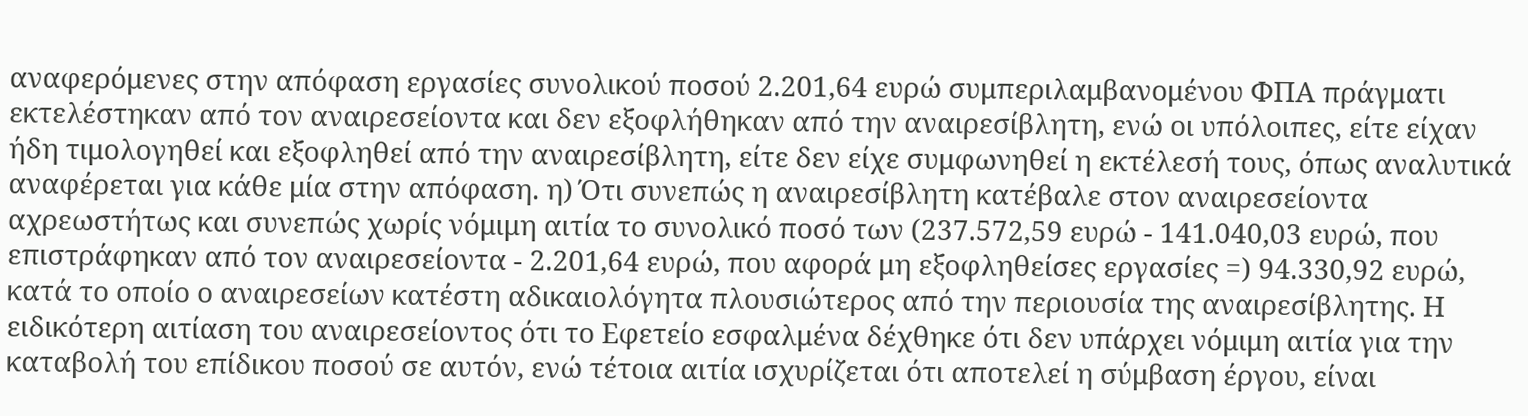αναφερόμενες στην απόφαση εργασίες συνολικού ποσού 2.201,64 ευρώ συμπεριλαμβανομένου ΦΠΑ πράγματι εκτελέστηκαν από τον αναιρεσείοντα και δεν εξοφλήθηκαν από την αναιρεσίβλητη, ενώ οι υπόλοιπες, είτε είχαν ήδη τιμολογηθεί και εξοφληθεί από την αναιρεσίβλητη, είτε δεν είχε συμφωνηθεί η εκτέλεσή τους, όπως αναλυτικά αναφέρεται για κάθε μία στην απόφαση. η) Ότι συνεπώς η αναιρεσίβλητη κατέβαλε στον αναιρεσείοντα αχρεωστήτως και συνεπώς χωρίς νόμιμη αιτία το συνολικό ποσό των (237.572,59 ευρώ - 141.040,03 ευρώ, που επιστράφηκαν από τον αναιρεσείοντα - 2.201,64 ευρώ, που αφορά μη εξοφληθείσες εργασίες =) 94.330,92 ευρώ, κατά το οποίο ο αναιρεσείων κατέστη αδικαιολόγητα πλουσιώτερος από την περιουσία της αναιρεσίβλητης. Η ειδικότερη αιτίαση του αναιρεσείοντος ότι το Εφετείο εσφαλμένα δέχθηκε ότι δεν υπάρχει νόμιμη αιτία για την καταβολή του επίδικου ποσού σε αυτόν, ενώ τέτοια αιτία ισχυρίζεται ότι αποτελεί η σύμβαση έργου, είναι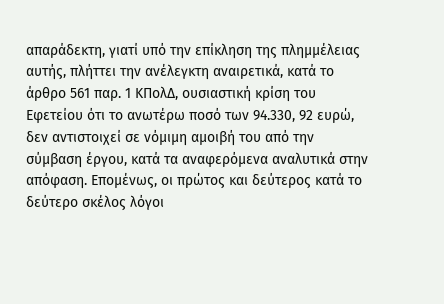απαράδεκτη, γιατί υπό την επίκληση της πλημμέλειας αυτής, πλήττει την ανέλεγκτη αναιρετικά, κατά το άρθρο 561 παρ. 1 ΚΠολΔ, ουσιαστική κρίση του Εφετείου ότι το ανωτέρω ποσό των 94.330, 92 ευρώ, δεν αντιστοιχεί σε νόμιμη αμοιβή του από την σύμβαση έργου, κατά τα αναφερόμενα αναλυτικά στην απόφαση. Eπομένως, οι πρώτος και δεύτερος κατά το δεύτερο σκέλος λόγοι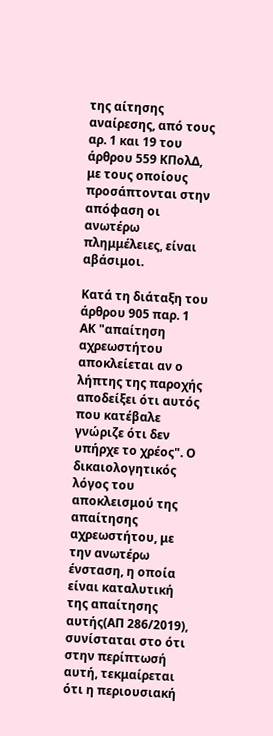της αίτησης αναίρεσης, από τους αρ. 1 και 19 του άρθρου 559 ΚΠολΔ, με τους οποίους προσάπτονται στην απόφαση οι ανωτέρω πλημμέλειες, είναι αβάσιμοι.

Κατά τη διάταξη του άρθρου 905 παρ. 1 ΑΚ "απαίτηση αχρεωστήτου αποκλείεται αν ο λήπτης της παροχής αποδείξει ότι αυτός που κατέβαλε γνώριζε ότι δεν υπήρχε το χρέος". Ο δικαιολογητικός λόγος του αποκλεισμού της απαίτησης αχρεωστήτου, με την ανωτέρω ένσταση, η οποία είναι καταλυτική της απαίτησης αυτής(ΑΠ 286/2019), συνίσταται στο ότι στην περίπτωσή αυτή, τεκμαίρεται ότι η περιουσιακή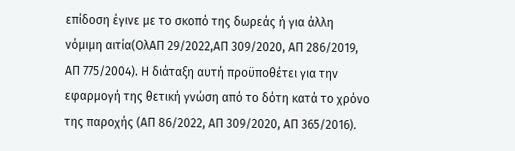επίδοση έγινε με το σκοπό της δωρεάς ή για άλλη νόμιμη αιτία(ΟλΑΠ 29/2022,ΑΠ 309/2020, ΑΠ 286/2019, ΑΠ 775/2004). Η διάταξη αυτή προϋποθέτει για την εφαρμογή της θετική γνώση από το δότη κατά το χρόνο της παροχής (ΑΠ 86/2022, ΑΠ 309/2020, ΑΠ 365/2016).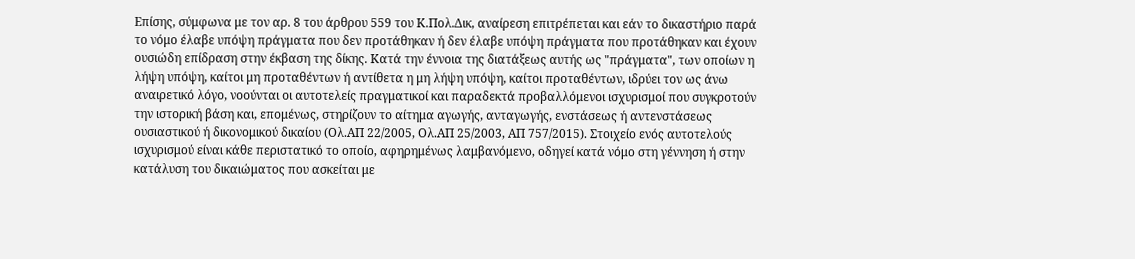Επίσης, σύμφωνα με τον αρ. 8 του άρθρου 559 του Κ.Πολ.Δικ, αναίρεση επιτρέπεται και εάν το δικαστήριο παρά το νόμο έλαβε υπόψη πράγματα που δεν προτάθηκαν ή δεν έλαβε υπόψη πράγματα που προτάθηκαν και έχουν ουσιώδη επίδραση στην έκβαση της δίκης. Κατά την έννοια της διατάξεως αυτής ως "πράγματα", των οποίων η λήψη υπόψη, καίτοι μη προταθέντων ή αντίθετα η μη λήψη υπόψη, καίτοι προταθέντων, ιδρύει τον ως άνω αναιρετικό λόγο, νοούνται οι αυτοτελείς πραγματικοί και παραδεκτά προβαλλόμενοι ισχυρισμοί που συγκροτούν την ιστορική βάση και, επομένως, στηρίζουν το αίτημα αγωγής, ανταγωγής, ενστάσεως ή αντενστάσεως ουσιαστικού ή δικονομικού δικαίου (Ολ.ΑΠ 22/2005, Ολ.ΑΠ 25/2003, ΑΠ 757/2015). Στοιχείο ενός αυτοτελούς ισχυρισμού είναι κάθε περιστατικό το οποίο, αφηρημένως λαμβανόμενο, οδηγεί κατά νόμο στη γέννηση ή στην κατάλυση του δικαιώματος που ασκείται με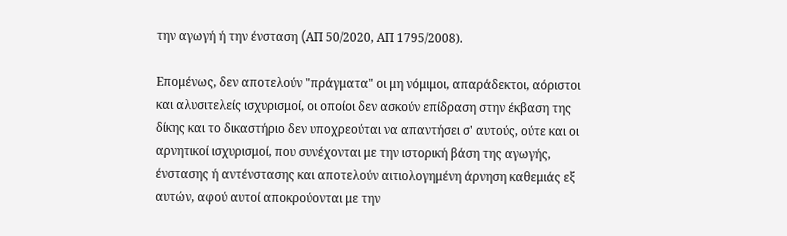την αγωγή ή την ένσταση (AΠ 50/2020, ΑΠ 1795/2008).

Επομένως, δεν αποτελούν "πράγματα" οι μη νόμιμοι, απαράδεκτοι, αόριστοι και αλυσιτελείς ισχυρισμοί, οι οποίοι δεν ασκούν επίδραση στην έκβαση της δίκης και το δικαστήριο δεν υποχρεούται να απαντήσει σ' αυτούς, ούτε και οι αρνητικοί ισχυρισμοί, που συνέχονται με την ιστορική βάση της αγωγής, ένστασης ή αντένστασης και αποτελούν αιτιολογημένη άρνηση καθεμιάς εξ αυτών, αφού αυτοί αποκρούονται με την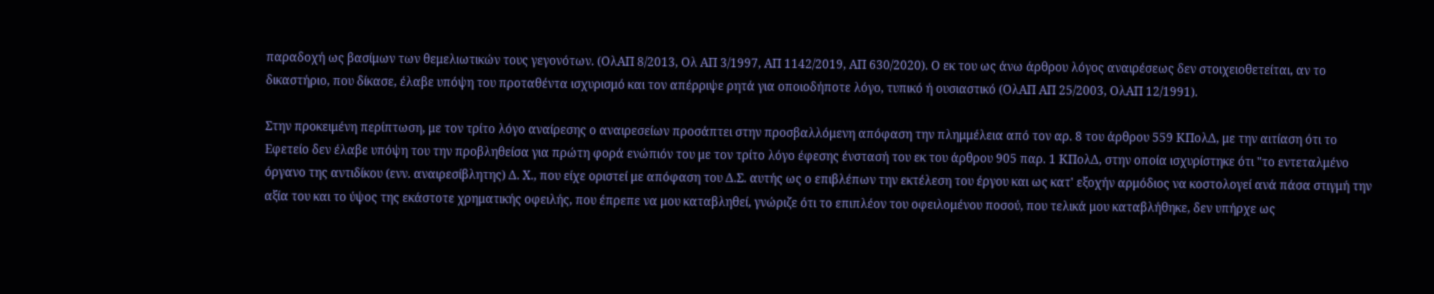παραδοχή ως βασίμων των θεμελιωτικών τους γεγονότων. (ΟλΑΠ 8/2013, Ολ ΑΠ 3/1997, ΑΠ 1142/2019, ΑΠ 630/2020). Ο εκ του ως άνω άρθρου λόγος αναιρέσεως δεν στοιχειοθετείται, αν το δικαστήριο, που δίκασε, έλαβε υπόψη του προταθέντα ισχυρισμό και τον απέρριψε ρητά για οποιοδήποτε λόγο, τυπικό ή ουσιαστικό (ΟλΑΠ ΑΠ 25/2003, ΟλΑΠ 12/1991).

Στην προκειμένη περίπτωση, με τον τρίτο λόγο αναίρεσης ο αναιρεσείων προσάπτει στην προσβαλλόμενη απόφαση την πλημμέλεια από τον αρ. 8 του άρθρου 559 ΚΠολΔ, με την αιτίαση ότι το Εφετείο δεν έλαβε υπόψη του την προβληθείσα για πρώτη φορά ενώπιόν του με τον τρίτο λόγο έφεσης ένστασή του εκ του άρθρου 905 παρ. 1 ΚΠολΔ, στην οποία ισχυρίστηκε ότι "το εντεταλμένο όργανο της αντιδίκου (ενν. αναιρεσίβλητης) Δ. Χ., που είχε οριστεί με απόφαση του Δ.Σ. αυτής ως ο επιβλέπων την εκτέλεση του έργου και ως κατ' εξοχήν αρμόδιος να κοστολογεί ανά πάσα στιγμή την αξία του και το ύψος της εκάστοτε χρηματικής οφειλής, που έπρεπε να μου καταβληθεί, γνώριζε ότι το επιπλέον του οφειλομένου ποσού, που τελικά μου καταβλήθηκε, δεν υπήρχε ως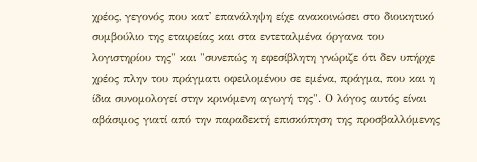χρέος, γεγονός που κατ' επανάληψη είχε ανακοινώσει στο διοικητικό συμβούλιο της εταιρείας και στα εντεταλμένα όργανα του λογιστηρίου της" και "συνεπώς η εφεσίβλητη γνώριζε ότι δεν υπήρχε χρέος πλην του πράγματι οφειλομένου σε εμένα, πράγμα, που και η ίδια συνομολογεί στην κρινόμενη αγωγή της". Ο λόγος αυτός είναι αβάσιμος γιατί από την παραδεκτή επισκόπηση της προσβαλλόμενης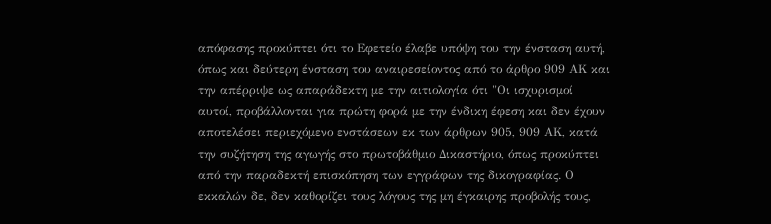απόφασης προκύπτει ότι το Εφετείο έλαβε υπόψη του την ένσταση αυτή, όπως και δεύτερη ένσταση του αναιρεσείοντος από το άρθρο 909 ΑΚ και την απέρριψε ως απαράδεκτη με την αιτιολογία ότι "Οι ισχυρισμοί αυτοί, προβάλλονται για πρώτη φορά με την ένδικη έφεση και δεν έχουν αποτελέσει περιεχόμενο ενστάσεων εκ των άρθρων 905, 909 ΑΚ, κατά την συζήτηση της αγωγής στο πρωτοβάθμιο Δικαστήριο, όπως προκύπτει από την παραδεκτή επισκόπηση των εγγράφων της δικογραφίας. Ο εκκαλών δε, δεν καθορίζει τους λόγους της μη έγκαιρης προβολής τους,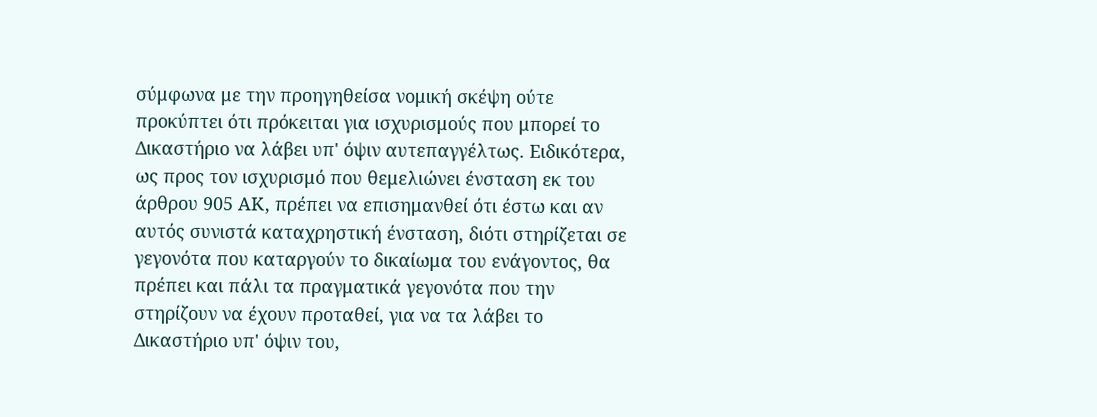σύμφωνα με την προηγηθείσα νομική σκέψη ούτε προκύπτει ότι πρόκειται για ισχυρισμούς που μπορεί το Δικαστήριο να λάβει υπ' όψιν αυτεπαγγέλτως. Ειδικότερα, ως προς τον ισχυρισμό που θεμελιώνει ένσταση εκ του άρθρου 905 ΑΚ, πρέπει να επισημανθεί ότι έστω και αν αυτός συνιστά καταχρηστική ένσταση, διότι στηρίζεται σε γεγονότα που καταργούν το δικαίωμα του ενάγοντος, θα πρέπει και πάλι τα πραγματικά γεγονότα που την στηρίζουν να έχουν προταθεί, για να τα λάβει το Δικαστήριο υπ' όψιν του,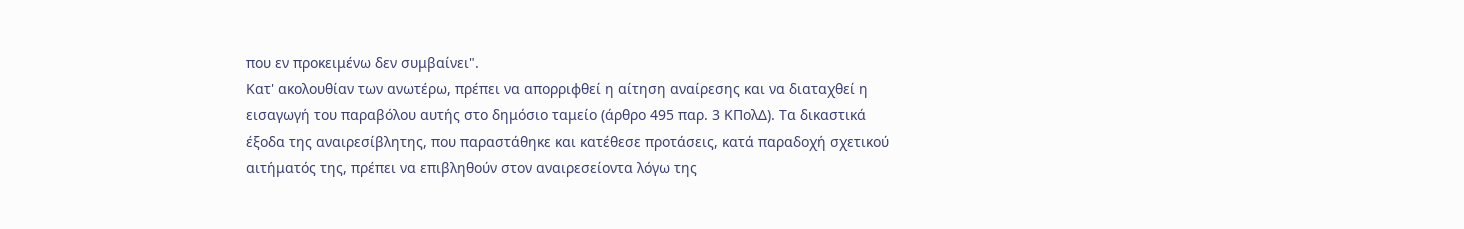που εν προκειμένω δεν συμβαίνει".
Κατ' ακολουθίαν των ανωτέρω, πρέπει να απορριφθεί η αίτηση αναίρεσης και να διαταχθεί η εισαγωγή του παραβόλου αυτής στο δημόσιο ταμείο (άρθρο 495 παρ. 3 ΚΠολΔ). Τα δικαστικά έξοδα της αναιρεσίβλητης, που παραστάθηκε και κατέθεσε προτάσεις, κατά παραδοχή σχετικού αιτήματός της, πρέπει να επιβληθούν στον αναιρεσείοντα λόγω της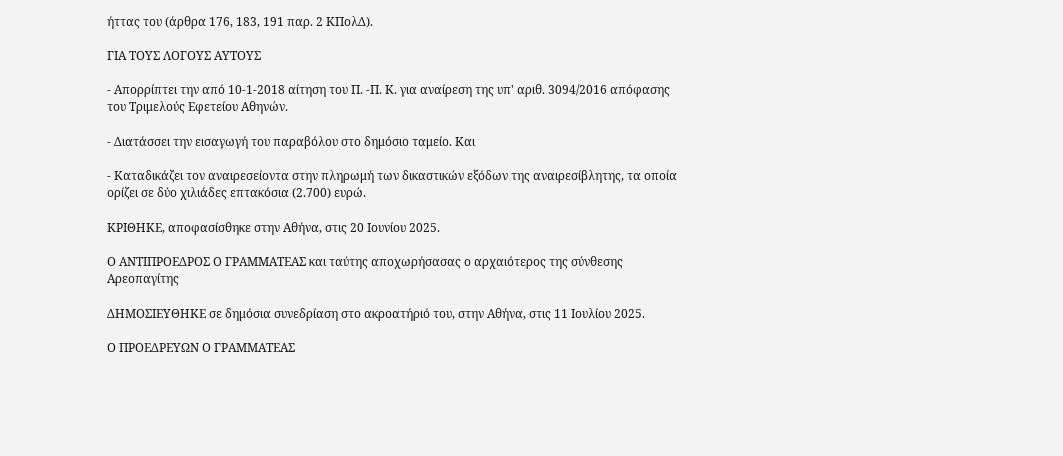ήττας του (άρθρα 176, 183, 191 παρ. 2 ΚΠολΔ).

ΓΙΑ ΤΟΥΣ ΛΟΓΟΥΣ ΑΥΤΟΥΣ

- Απορρίπτει την από 10-1-2018 αίτηση του Π. -Π. Κ. για αναίρεση της υπ' αριθ. 3094/2016 απόφασης του Τριμελούς Εφετείου Αθηνών.

- Διατάσσει την εισαγωγή του παραβόλου στο δημόσιο ταμείο. Και

- Καταδικάζει τον αναιρεσείοντα στην πληρωμή των δικαστικών εξόδων της αναιρεσίβλητης, τα οποία ορίζει σε δύο χιλιάδες επτακόσια (2.700) ευρώ.

ΚΡΙΘΗΚΕ, αποφασίσθηκε στην Αθήνα, στις 20 Ιουνίου 2025.

Ο ΑΝΤΙΠΡΟΕΔΡΟΣ Ο ΓΡΑΜΜΑΤΕΑΣ και ταύτης αποχωρήσασας ο αρχαιότερος της σύνθεσης Αρεοπαγίτης

ΔΗΜΟΣΙΕΥΘΗΚΕ σε δημόσια συνεδρίαση στο ακροατήριό του, στην Αθήνα, στις 11 Ιουλίου 2025.

Ο ΠΡΟΕΔΡΕΥΩΝ Ο ΓΡΑΜΜΑΤΕΑΣ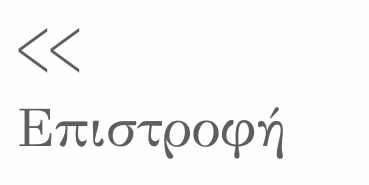<< Επιστροφή